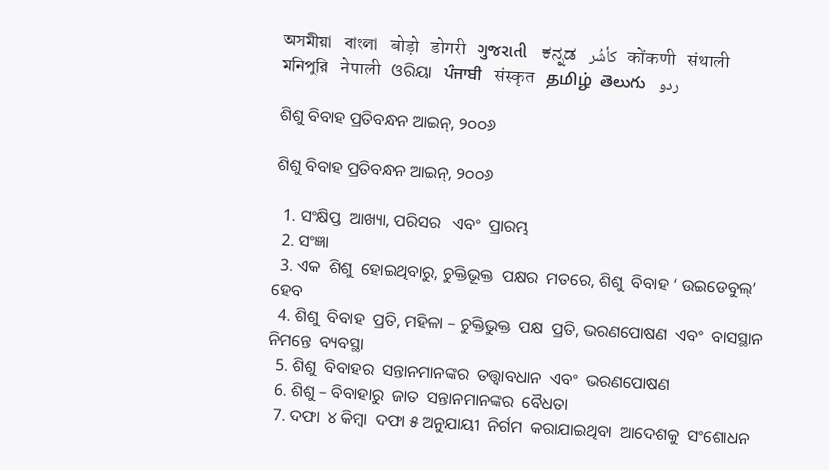অসমীয়া   বাংলা   बोड़ो   डोगरी   ગુજરાતી   ಕನ್ನಡ   كأشُر   कोंकणी   संथाली   মনিপুরি   नेपाली   ଓରିୟା   ਪੰਜਾਬੀ   संस्कृत   தமிழ்  తెలుగు   ردو

ଶିଶୁ ବିବାହ ପ୍ରତିବନ୍ଧନ ଆଇନ୍, ୨୦୦୬

ଶିଶୁ ବିବାହ ପ୍ରତିବନ୍ଧନ ଆଇନ୍, ୨୦୦୬

  1. ସଂକ୍ଷିପ୍ତ  ଆଖ୍ୟା, ପରିସର   ଏବଂ  ପ୍ରାରମ୍ଭ
  2. ସଂଜ୍ଞା
  3. ଏକ  ଶିଶୁ  ହୋଇଥିବାରୁ, ଚୁକ୍ତିଭୂକ୍ତ  ପକ୍ଷର  ମତରେ, ଶିଶୁ  ବିବାହ ‘ ଉଇଡେବୁଲ୍’  ହେବ
  4. ଶିଶୁ  ବିବାହ  ପ୍ରତି, ମହିଳା – ଚୁକ୍ତିଭୁକ୍ତ  ପକ୍ଷ  ପ୍ରତି, ଭରଣପୋଷଣ  ଏବଂ  ବାସସ୍ଥାନ  ନିମନ୍ତେ  ବ୍ୟବସ୍ଥା
  5. ଶିଶୁ  ବିବାହର  ସନ୍ତାନମାନଙ୍କର  ତତ୍ତ୍ଵାବଧାନ  ଏବଂ  ଭରଣପୋଷଣ
  6. ଶିଶୁ – ବିବାହାରୁ  ଜାତ  ସନ୍ତାନମାନଙ୍କର  ବୈଧତା
  7. ଦଫା  ୪ କିମ୍ବା  ଦଫା ୫ ଅନୁଯାୟୀ  ନିର୍ଗମ  କରାଯାଇଥିବା  ଆଦେଶକୁ  ସଂଶୋଧନ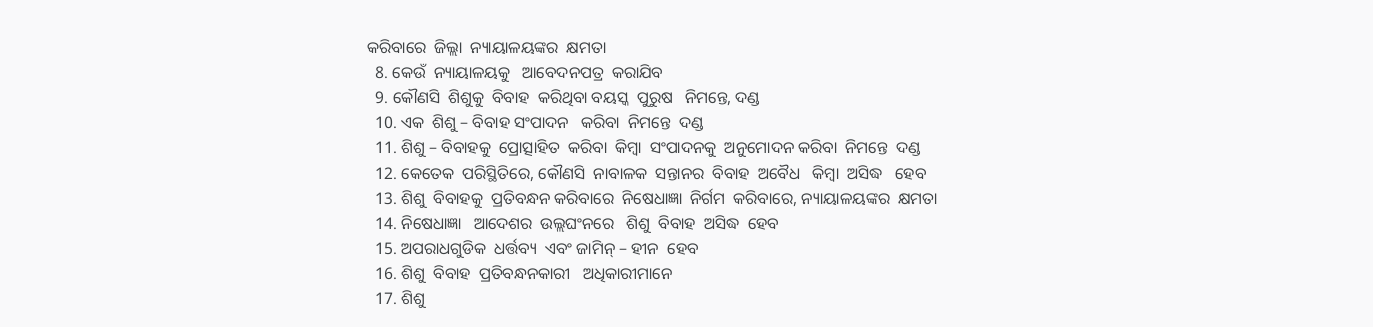କରିବାରେ  ଜିଲ୍ଲା  ନ୍ୟାୟାଳୟଙ୍କର  କ୍ଷମତା
  8. କେଉଁ  ନ୍ୟାୟାଳୟକୁ   ଆବେଦନପତ୍ର  କରାଯିବ
  9. କୌଣସି  ଶିଶୁକୁ  ବିବାହ  କରିଥିବା ବୟସ୍କ  ପୁରୁଷ   ନିମନ୍ତେ, ଦଣ୍ଡ
  10. ଏକ  ଶିଶୁ – ବିବାହ ସଂପାଦନ   କରିବା  ନିମନ୍ତେ  ଦଣ୍ଡ
  11. ଶିଶୁ – ବିବାହକୁ  ପ୍ରୋତ୍ସାହିତ  କରିବା  କିମ୍ବା  ସଂପାଦନକୁ  ଅନୁମୋଦନ କରିବା  ନିମନ୍ତେ  ଦଣ୍ଡ
  12. କେତେକ  ପରିସ୍ଥିତିରେ, କୌଣସି  ନାବାଳକ  ସନ୍ତାନର  ବିବାହ  ଅବୈଧ   କିମ୍ବା  ଅସିଦ୍ଧ   ହେବ
  13. ଶିଶୁ  ବିବାହକୁ  ପ୍ରତିବନ୍ଧନ କରିବାରେ  ନିଷେଧାଜ୍ଞା  ନିର୍ଗମ  କରିବାରେ, ନ୍ୟାୟାଳୟଙ୍କର  କ୍ଷମତା
  14. ନିଷେଧାଜ୍ଞା   ଆଦେଶର  ଉଲ୍ଲଘଂନରେ   ଶିଶୁ  ବିବାହ  ଅସିଦ୍ଧ  ହେବ
  15. ଅପରାଧଗୁଡିକ  ଧର୍ତ୍ତବ୍ୟ  ଏବଂ ଜାମିନ୍ – ହୀନ  ହେବ
  16. ଶିଶୁ  ବିବାହ  ପ୍ରତିବନ୍ଧନକାରୀ   ଅଧିକାରୀମାନେ
  17. ଶିଶୁ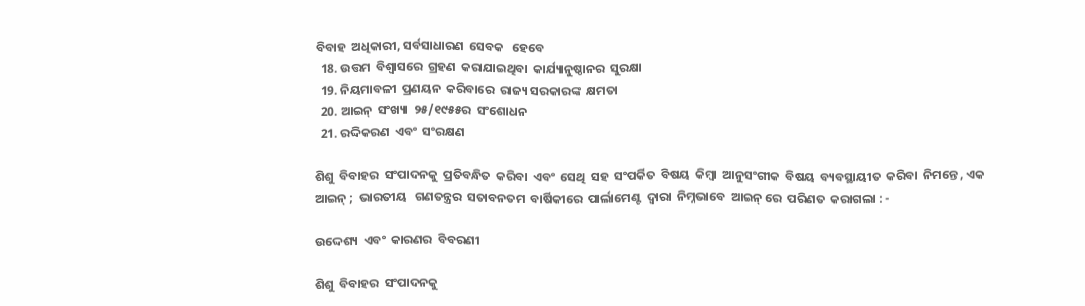ବିବାହ  ଅଧିକାରୀ, ସର୍ବସାଧାରଣ  ସେବକ   ହେବେ
  18. ଉତ୍ତମ  ବିଶ୍ଵାସରେ  ଗ୍ରହଣ  କରାଯାଇଥିବା  କାର୍ଯ୍ୟାନୁଷ୍ଠାନର  ସୁରକ୍ଷା
  19. ନିୟମାବଳୀ  ପ୍ରଣୟନ  କରିବାରେ  ରାଜ୍ୟ ସରକାରଙ୍କ  କ୍ଷମତା
  20. ଆଇନ୍  ସଂଖ୍ୟା  ୨୫/୧୯୫୫ର  ସଂଶୋଧନ
  21. ରଦ୍ଦିକରଣ  ଏବଂ  ସଂରକ୍ଷଣ

ଶିଶୁ  ବିବାହର  ସଂପାଦନକୁ  ପ୍ରତିବନ୍ଧିତ  କରିବା  ଏବଂ  ସେଥି  ସହ  ସଂପର୍କିତ  ବିଷୟ  କିମ୍ବା  ଆନୁସଂଗୀକ  ବିଷୟ  ବ୍ୟବସ୍ଥାୟୀତ  କରିବା  ନିମନ୍ତେ , ଏକ  ଆଇନ୍ ;  ଭାରତୀୟ   ଗଣତନ୍ତ୍ରର  ସତାବନତମ  ବାର୍ଷିକୀରେ  ପାର୍ଲାମେଣ୍ଟ  ଦ୍ଵାରା  ନିମ୍ନଭାବେ  ଆଇନ୍ ରେ  ପରିଣତ  କରାଗଲା : -

ଉଦ୍ଦେଶ୍ୟ  ଏବଂ  କାରଣର  ବିବରଣୀ

ଶିଶୁ  ବିବାହର  ସଂପାଦନକୁ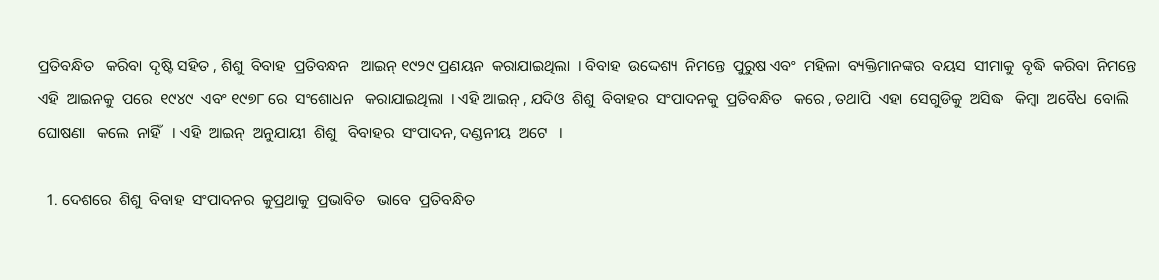ପ୍ରତିବନ୍ଧିତ   କରିବା  ଦୃଷ୍ଟି ସହିତ , ଶିଶୁ  ବିବାହ  ପ୍ରତିବନ୍ଧନ   ଆଇନ୍ ୧୯୨୯ ପ୍ରଣୟନ  କରାଯାଇଥିଲା  । ବିବାହ  ଉଦ୍ଦେଶ୍ୟ  ନିମନ୍ତେ  ପୁରୁଷ ଏବଂ  ମହିଳା  ବ୍ୟକ୍ତିମାନଙ୍କର  ବୟସ  ସୀମାକୁ  ବୃଦ୍ଧି  କରିବା  ନିମନ୍ତେ  ଏହି  ଆଇନକୁ  ପରେ  ୧୯୪୯  ଏବଂ ୧୯୭୮ ରେ  ସଂଶୋଧନ   କରାଯାଇଥିଲା  । ଏହି ଆଇନ୍ , ଯଦିଓ  ଶିଶୁ  ବିବାହର  ସଂପାଦନକୁ  ପ୍ରତିବନ୍ଧିତ   କରେ , ତଥାପି  ଏହା  ସେଗୁଡିକୁ  ଅସିଦ୍ଧ   କିମ୍ବା  ଅବୈଧ  ବୋଲି  ଘୋଷଣା   କଲେ  ନାହିଁ   । ଏହି  ଆଇନ୍  ଅନୁଯାୟୀ  ଶିଶୁ   ବିବାହର  ସଂପାଦନ, ଦଣ୍ଡନୀୟ  ଅଟେ   ।

  1. ଦେଶରେ  ଶିଶୁ  ବିବାହ  ସଂପାଦନର  କୁପ୍ରଥାକୁ  ପ୍ରଭାବିତ   ଭାବେ  ପ୍ରତିବନ୍ଧିତ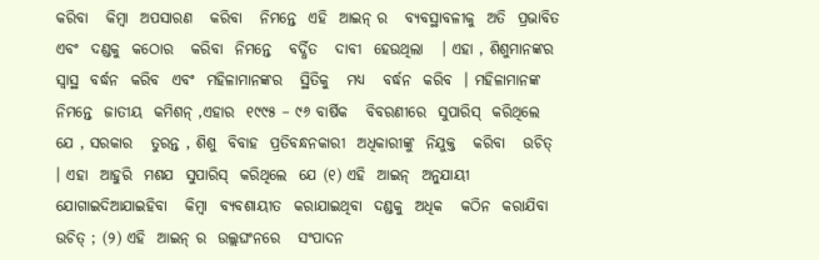କରିବା   କିମ୍ବା  ଅପସାରଣ   କରିବା   ନିମନ୍ତେ  ଏହି  ଆଇନ୍ ର   ବ୍ୟବସ୍ଥାବଳୀକୁ  ଅତି  ପ୍ରଭାବିତ  ଏବଂ  ଦଣ୍ଡକୁ  କଠୋର   କରିବା  ନିମନ୍ତେ   ବର୍ଦ୍ଧିତ   ଦାବୀ  ହେଉଥିଲା   । ଏହା , ଶିଶୁମାନଙ୍କର   ସ୍ଵାସ୍ଥ  ବର୍ଦ୍ଧନ  କରିବ  ଏବଂ  ମହିଳାମାନଙ୍କର   ସ୍ଥିତିକୁ   ମଧ୍ୟ   ବର୍ଦ୍ଧନ  କରିବ  । ମହିଳାମାନଙ୍କ   ନିମନ୍ତେ  ଜାତୀୟ  କମିଶନ୍ ,ଏହାର  ୧୯୯୫ – ୯୬ ବାର୍ଷିକ   ବିବରଣୀରେ  ସୁପାରିସ୍  କରିଥିଲେ  ଯେ , ସରକାର   ତୁରନ୍ତ , ଶିଶୁ  ବିବାହ  ପ୍ରତିବନ୍ଧନକାରୀ  ଅଧିକାରୀଙ୍କୁ  ନିଯୁକ୍ତ   କରିବା   ଉଚିତ୍  । ଏହା  ଆହୁରି  ମଶଯ  ସୁପାରିସ୍  କରିଥିଲେ  ଯେ (୧) ଏହି  ଆଇନ୍  ଅନୁଯାୟୀ  ଯୋଗାଇଦିଆଯାଇହିବା   କିମ୍ବା  ବ୍ୟବଶାୟୀତ  କରାଯାଇଥିବା  ଦଣ୍ଡକୁ  ଅଧିକ   କଠିନ  କରାଯିବା   ଉଚିତ୍ ; (୨) ଏହି  ଆଇନ୍ ର  ଉଲ୍ଲଘଂନରେ   ସଂପାଦନ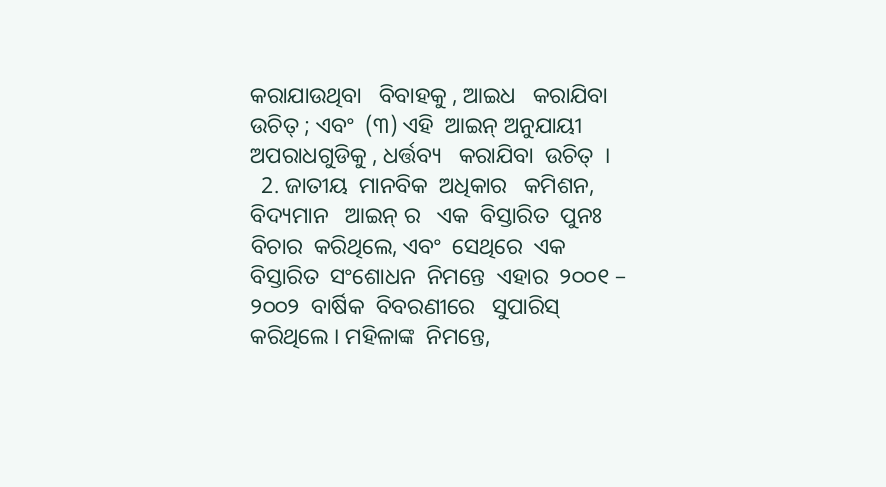କରାଯାଉଥିବା   ବିବାହକୁ , ଆଇଧ   କରାଯିବା  ଉଚିତ୍ ; ଏବଂ  (୩) ଏହି  ଆଇନ୍ ଅନୁଯାୟୀ   ଅପରାଧଗୁଡିକୁ , ଧର୍ତ୍ତବ୍ୟ   କରାଯିବା  ଉଚିତ୍  ।
  2. ଜାତୀୟ  ମାନବିକ  ଅଧିକାର   କମିଶନ, ବିଦ୍ୟମାନ   ଆଇନ୍ ର   ଏକ  ବିସ୍ତାରିତ  ପୁନଃ  ବିଚାର  କରିଥିଲେ, ଏବଂ  ସେଥିରେ  ଏକ  ବିସ୍ତାରିତ  ସଂଶୋଧନ  ନିମନ୍ତେ  ଏହାର  ୨୦୦୧ – ୨୦୦୨  ବାର୍ଷିକ  ବିବରଣୀରେ   ସୁପାରିସ୍  କରିଥିଲେ । ମହିଳାଙ୍କ  ନିମନ୍ତେ,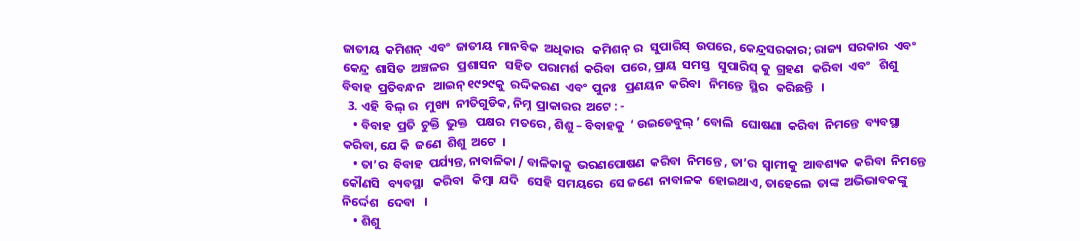ଜାତୀୟ  କମିଶନ୍  ଏବଂ  ଜାତୀୟ  ମାନବିକ  ଅଧିକାର   କମିଶନ୍ ର   ସୁପାରିସ୍  ଉପରେ, କେନ୍ଦ୍ରସରକାର; ରାଜ୍ୟ  ସରକାର  ଏବଂ  କେନ୍ଦ୍ର  ଶାସିତ  ଅଞ୍ଚଳର   ପ୍ରଶାସନ   ସହିତ  ପରାମର୍ଶ  କରିବା  ପରେ, ପ୍ରାୟ  ସମସ୍ତ   ସୁପାରିସ୍ କୁ  ଗ୍ରହଣ   କରିବା  ଏବଂ   ଶିଶୁ   ବିବାହ  ପ୍ରତିବନ୍ଧନ   ଆଇନ୍ ୧୯୨୯କୁ  ରଦ୍ଦିକରଣ  ଏବଂ  ପୁନଃ   ପ୍ରଣୟନ  କରିବା   ନିମନ୍ତେ  ସ୍ଥିର   କରିଛନ୍ତି   ।
  3. ଏହି  ବିଲ୍ ର   ମୁଖ୍ୟ  ନୀତିଗୁଡିକ, ନିମ୍ନ  ପ୍ରାକାରର  ଅଟେ : -
    • ବିବାହ  ପ୍ରତି  ଚୁକ୍ତି  ଭୁକ୍ତ   ପକ୍ଷର  ମତରେ , ଶିଶୁ – ବିବାହକୁ  ‘ ଉଇଡେବୁଲ୍ ’ ବୋଲି   ଘୋଷଣା  କରିବା  ନିମନ୍ତେ  ବ୍ୟବସ୍ଥା   କରିବା, ଯେ କି  ଜଣେ  ଶିଶୁ  ଅଟେ  ।
    • ତା’ର  ବିବାହ  ପର୍ଯ୍ୟନ୍ତ, ନାବାଳିକା / ବାଳିକାକୁ  ଭରଣପୋଷଣ  କରିବା  ନିମନ୍ତେ , ତା’ର  ସ୍ଵାମୀକୁ  ଆବଶ୍ୟକ  କରିବା  ନିମନ୍ତେ  କୌଣସି   ବ୍ୟବସ୍ଥା   କରିବା   କିମ୍ବା  ଯଦି   ସେହି  ସମୟରେ  ସେ ଜଣେ  ନାବାଳକ  ହୋଇଥାଏ, ତାହେଲେ  ତାଙ୍କ  ଅଭିଭାବକଙ୍କୁ  ନିର୍ଦ୍ଦେଶ   ଦେବା   ।
    • ଶିଶୁ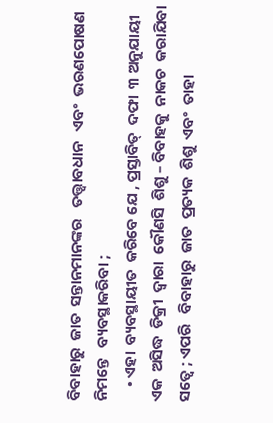ବିବାହାରୁ  ଜାତ  ସନ୍ତାନମାନଙ୍କର   ତତ୍ତ୍ଵାବଧାନ   ଏବଂ  ଭରଣପୋଷଣ  ନିମନ୍ତେ   ବ୍ୟବସ୍ଥାକରିବା ;
    • ଏହା  ବ୍ୟବସ୍ଥାୟୀତ  କରିବେ ଯେ , ପ୍ରସ୍ତାବିତ୍  ଦଫା  ୩ ଅନୁଯାୟୀ  ଏକ  ଅସିଦ୍ଧ  ଡିକ୍ରୀ  ଦ୍ଵାରା  କୌଣସି  ଶିଶୁ – ବିବାହକୁ  ନାକଚ  କରାଯିବା  ସତ୍ଵେ ; ଏପରି   ବିବାହାରୁ  ଜାତ  ପ୍ରତ୍ୟକ  ଶିଶୁ  ଏବଂ  ତାହା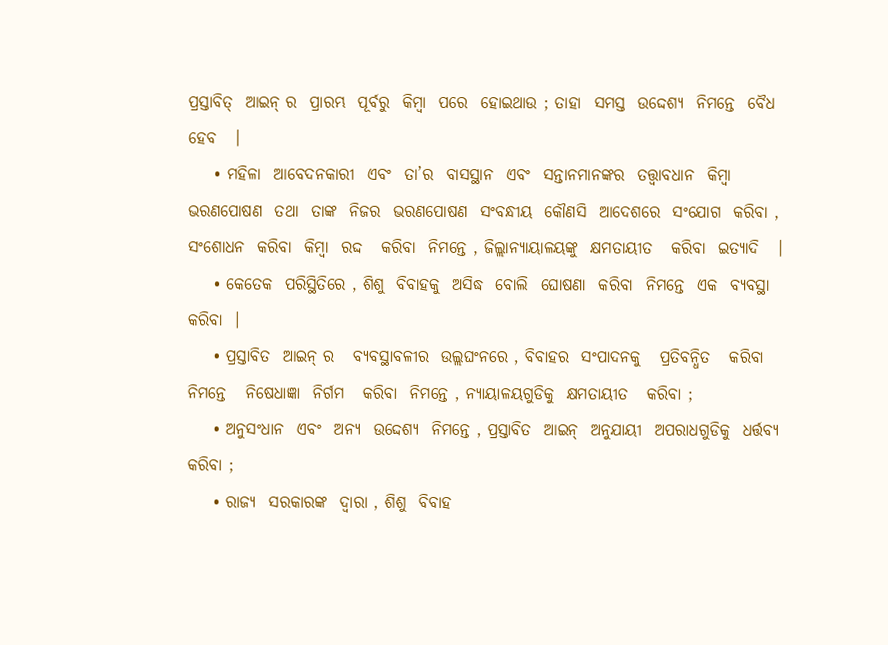ପ୍ରସ୍ତାବିତ୍  ଆଇନ୍ ର  ପ୍ରାରମ୍ଭ  ପୂର୍ବରୁ  କିମ୍ବା  ପରେ  ହୋଇଥାଉ ; ତାହା  ସମସ୍ତ  ଉଦ୍ଦେଶ୍ୟ  ନିମନ୍ତେ  ବୈଧ  ହେବ   ।
    • ମହିଳା  ଆବେଦନକାରୀ  ଏବଂ  ତା’ର  ବାସସ୍ଥାନ  ଏବଂ  ସନ୍ତାନମାନଙ୍କର  ତତ୍ତ୍ଵାବଧାନ  କିମ୍ବା  ଭରଣପୋଷଣ  ତଥା  ତାଙ୍କ  ନିଜର  ଭରଣପୋଷଣ  ସଂବନ୍ଧୀୟ  କୌଣସି  ଆଦେଶରେ  ସଂଯୋଗ  କରିବା , ସଂଶୋଧନ  କରିବା  କିମ୍ବା  ରଦ୍ଦ   କରିବା  ନିମନ୍ତେ , ଜିଲ୍ଲାନ୍ୟାୟାଳୟଙ୍କୁ  କ୍ଷମତାୟୀତ   କରିବା  ଇତ୍ୟାଦି   ।
    • କେତେକ  ପରିସ୍ଥିତିରେ , ଶିଶୁ  ବିବାହକୁ  ଅସିଦ୍ଧ  ବୋଲି  ଘୋଷଣା  କରିବା  ନିମନ୍ତେ  ଏକ  ବ୍ୟବସ୍ଥା  କରିବା  ।
    • ପ୍ରସ୍ତାବିତ  ଆଇନ୍ ର   ବ୍ୟବସ୍ଥାବଳୀର  ଉଲ୍ଲଘଂନରେ , ବିବାହର  ସଂପାଦନକୁ   ପ୍ରତିବନ୍ଧିତ   କରିବା   ନିମନ୍ତେ   ନିଷେଧାଜ୍ଞା  ନିର୍ଗମ   କରିବା  ନିମନ୍ତେ , ନ୍ୟାୟାଳୟଗୁଡିକୁ  କ୍ଷମତାୟୀତ   କରିବା ;
    • ଅନୁସଂଧାନ  ଏବଂ  ଅନ୍ୟ  ଉଦ୍ଦେଶ୍ୟ  ନିମନ୍ତେ , ପ୍ରସ୍ତାବିତ  ଆଇନ୍  ଅନୁଯାୟୀ  ଅପରାଧଗୁଡିକୁ  ଧର୍ତ୍ତବ୍ୟ  କରିବା ;
    • ରାଜ୍ୟ  ସରକାରଙ୍କ  ଦ୍ଵାରା , ଶିଶୁ  ବିବାହ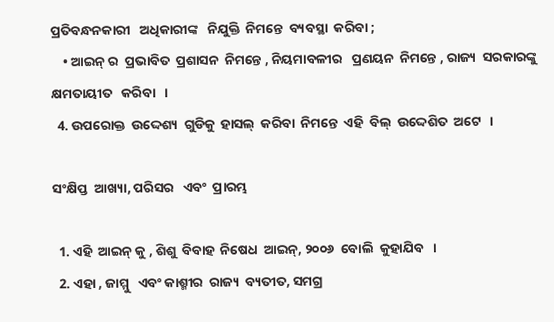ପ୍ରତିବନ୍ଧନକାରୀ   ଅଧିକାରୀଙ୍କ   ନିଯୁକ୍ତି  ନିମନ୍ତେ  ବ୍ୟବସ୍ଥା  କରିବା ;
    • ଆଇନ୍ ର  ପ୍ରଭାବିତ  ପ୍ରଶାସନ  ନିମନ୍ତେ , ନିୟମାବଳୀର   ପ୍ରଣୟନ  ନିମନ୍ତେ , ରାଜ୍ୟ  ସରକାରଙ୍କୁ  କ୍ଷମତାୟୀତ   କରିବା   ।
  4. ଉପରୋକ୍ତ  ଉଦ୍ଦେଶ୍ୟ  ଗୁଡିକୁ  ହାସଲ୍  କରିବା  ନିମନ୍ତେ  ଏହି  ବିଲ୍  ଉଦ୍ଦେଶିତ  ଅଟେ   ।

ସଂକ୍ଷିପ୍ତ  ଆଖ୍ୟା, ପରିସର   ଏବଂ  ପ୍ରାରମ୍ଭ

  1. ଏହି  ଆଇନ୍ କୁ , ଶିଶୁ  ବିବାହ  ନିଷେଧ  ଆଇନ୍, ୨୦୦୬  ବୋଲି  କୁହାଯିବ   ।
  2. ଏହା , ଜାମ୍ମୁ   ଏବଂ କାଶ୍ମୀର  ରାଜ୍ୟ  ବ୍ୟତୀତ, ସମଗ୍ର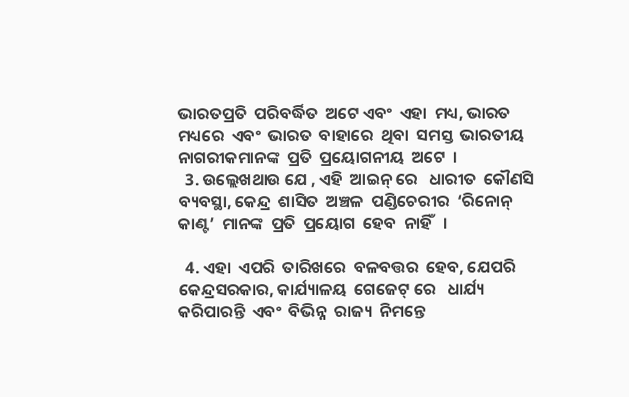ଭାରତପ୍ରତି  ପରିବର୍ଦ୍ଧିତ  ଅଟେ ଏବଂ  ଏହା  ମଧ୍ୟ, ଭାରତ  ମଧ୍ୟରେ  ଏବଂ  ଭାରତ  ବାହାରେ  ଥିବା  ସମସ୍ତ  ଭାରତୀୟ  ନାଗରୀକମାନଙ୍କ  ପ୍ରତି  ପ୍ରୟୋଗନୀୟ  ଅଟେ  ।
  3. ଉଲ୍ଲେଖଥାଉ ଯେ , ଏହି  ଆଇନ୍ ରେ   ଧାରୀତ  କୌଣସି   ବ୍ୟବସ୍ଥା, କେନ୍ଦ୍ର  ଶାସିତ  ଅଞ୍ଚଳ  ପଣ୍ଡିଚେରୀର  ‘ରିନୋନ୍ କାଣ୍ଟ’  ମାନଙ୍କ  ପ୍ରତି  ପ୍ରୟୋଗ  ହେବ  ନାହିଁ   ।

  4. ଏହା  ଏପରି  ତାରିଖରେ  ବଳବତ୍ତର  ହେବ, ଯେପରି  କେନ୍ଦ୍ରସରକାର, କାର୍ଯ୍ୟାଳୟ  ଗେଜେଟ୍ ରେ   ଧାର୍ଯ୍ୟ  କରିପାରନ୍ତି  ଏବଂ  ବିଭିନ୍ନ  ରାଜ୍ୟ  ନିମନ୍ତେ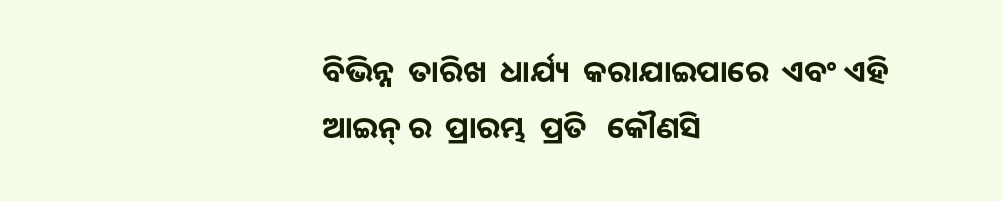ବିଭିନ୍ନ  ତାରିଖ  ଧାର୍ଯ୍ୟ  କରାଯାଇପାରେ  ଏବଂ ଏହି  ଆଇନ୍ ର  ପ୍ରାରମ୍ଭ  ପ୍ରତି   କୌଣସି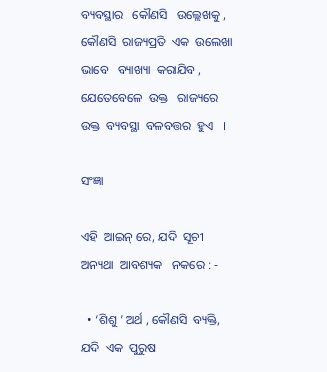ବ୍ୟବସ୍ଥାର   କୌଣସି   ଉଲ୍ଲେଖକୁ , କୌଣସି  ରାଜ୍ୟପ୍ରତି  ଏକ  ଉଲେଖା ଭାବେ   ବ୍ୟାଖ୍ୟା  କରାଯିବ , ଯେତେବେଳେ  ଉକ୍ତ   ରାଜ୍ୟରେ  ଉକ୍ତ  ବ୍ୟବସ୍ଥା  ବଳବତ୍ତର  ହୁଏ   ।

ସଂଜ୍ଞା

ଏହି  ଆଇନ୍ ରେ, ଯଦି  ସୂଚୀ  ଅନ୍ୟଥା  ଆବଶ୍ୟକ   ନକରେ : -

  • ‘ଶିଶୁ ’ ଅର୍ଥ , କୌଣସି  ବ୍ୟକ୍ତି, ଯଦି  ଏକ  ପୁରୁଷ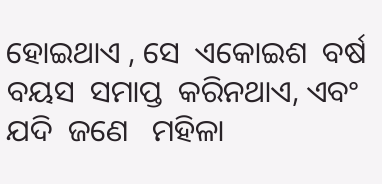ହୋଇଥାଏ , ସେ  ଏକୋଇଶ  ବର୍ଷ  ବୟସ  ସମାପ୍ତ  କରିନଥାଏ, ଏବଂ  ଯଦି  ଜଣେ   ମହିଳା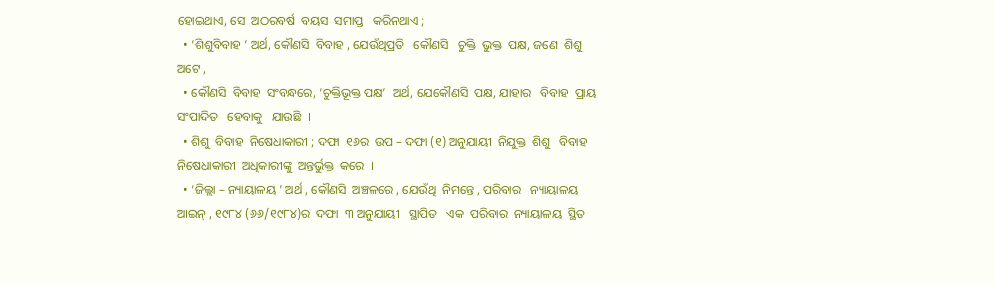ହୋଇଥାଏ, ସେ  ଅଠରବର୍ଷ  ବୟସ  ସମାପ୍ତ   କରିନଥାଏ ;
  • ‘ଶିଶୁବିବାହ ’ ଅର୍ଥ, କୌଣସି  ବିବାହ , ଯେଉଁଥିପ୍ରତି   କୌଣସି   ଚୁକ୍ତି  ଭୁକ୍ତ  ପକ୍ଷ, ଜଣେ  ଶିଶୁ  ଅଟେ ,
  • କୌଣସି  ବିବାହ  ସଂବନ୍ଧରେ, ‘ଚୁକ୍ତିଭୂକ୍ତ ପକ୍ଷ’  ଅର୍ଥ, ଯେକୌଣସି  ପକ୍ଷ, ଯାହାର   ବିବାହ  ପ୍ରାୟ  ସଂପାଦିତ   ହେବାକୁ   ଯାଉଛି  ।
  • ଶିଶୁ  ବିବାହ  ନିଷେଧାକାରୀ ; ଦଫା  ୧୬ର  ଉପ – ଦଫା (୧) ଅନୁଯାୟୀ  ନିଯୁକ୍ତ  ଶିଶୁ   ବିବାହ  ନିଷେଧାକାରୀ  ଅଧିକାରୀଙ୍କୁ  ଅନ୍ତର୍ଭୁକ୍ତ  କରେ  ।
  • ‘ଜିଲ୍ଲା – ନ୍ୟାୟାଳୟ ’ ଅର୍ଥ , କୌଣସି  ଅଞ୍ଚଳରେ , ଯେଉଁଥି  ନିମନ୍ତେ , ପରିବାର   ନ୍ୟାୟାଳୟ  ଆଇନ୍ , ୧୯୮୪ (୬୬/୧୯୮୪)ର  ଦଫା  ୩ ଅନୁଯାୟୀ   ସ୍ଥାପିତ   ଏକ  ପରିବାର  ନ୍ୟାୟାଳୟ  ସ୍ଥିତ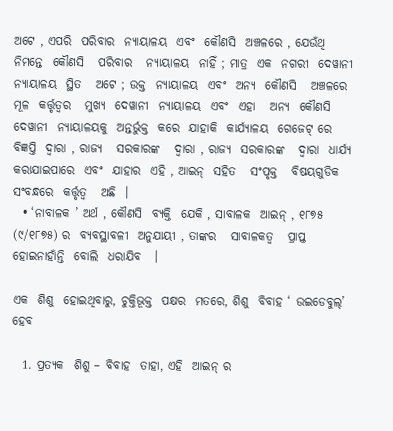ଅଟେ , ଏପରି  ପରିବାର  ନ୍ୟାୟାଳୟ  ଏବଂ  କୌଣସି  ଅଞ୍ଚଳରେ , ଯେଉଁଥି  ନିମନ୍ତେ  କୌଣସି   ପରିବାର   ନ୍ୟାୟାଳୟ  ନାହିଁ ; ମାତ୍ର  ଏକ  ନଗରୀ  ଦେୱାନୀ  ନ୍ୟାୟାଳୟ  ସ୍ଥିତ   ଅଟେ ; ଉକ୍ତ  ନ୍ୟାୟାଳୟ  ଏବଂ  ଅନ୍ୟ  କୌଣସି   ଅଞ୍ଚଳରେ  ମୂଳ  କର୍ତ୍ତୃତ୍ଵର   ମୁଖ୍ୟ  ଦେୱାନୀ  ନ୍ୟାୟାଳୟ  ଏବଂ  ଏହା   ଅନ୍ୟ  କୌଣସି  ଦେୱାନୀ  ନ୍ୟାୟାଳୟକୁ  ଅନ୍ତର୍ଭୁକ୍ତ  କରେ  ଯାହାକି  କାର୍ଯ୍ୟାଳୟ  ଗେଜେଟ୍ ରେ  ବିଜ୍ଞପ୍ତି  ଦ୍ଵାରା , ରାଜ୍ୟ   ସରକାରଙ୍କ   ଦ୍ଵାରା , ରାଜ୍ୟ  ସରକାରଙ୍କ   ଦ୍ଵାରା  ଧାର୍ଯ୍ୟ  କରାଯାଇପାରେ  ଏବଂ  ଯାହାର  ଏହି , ଆଇନ୍  ସହିତ   ସଂପୃକ୍ତ   ବିଷୟଗୁଡିକ  ସଂବନ୍ଧରେ  କର୍ତ୍ତୃତ୍ଵ   ଅଛି  ।
  • ‘ନାବାଳକ ’ ଅର୍ଥ , କୌଣସି  ବ୍ୟକ୍ତି  ଯେକି , ସାବାଳକ  ଆଇନ୍ , ୧୮୭୫ (୯/୧୮୭୫) ର  ବ୍ୟବସ୍ଥାବଳୀ  ଅନୁଯାୟୀ , ତାଙ୍କର   ସାବାଳକତ୍ଵ   ପ୍ରାପ୍ତ   ହୋଇନାହାଁନ୍ତି  ବୋଲି  ଧରାଯିବ   ।

ଏକ  ଶିଶୁ  ହୋଇଥିବାରୁ, ଚୁକ୍ତିଭୂକ୍ତ  ପକ୍ଷର  ମତରେ, ଶିଶୁ  ବିବାହ ‘ ଉଇଡେବୁଲ୍’  ହେବ

  1. ପ୍ରତ୍ୟକ  ଶିଶୁ – ବିବାହ  ତାହା, ଏହି  ଆଇନ୍ ର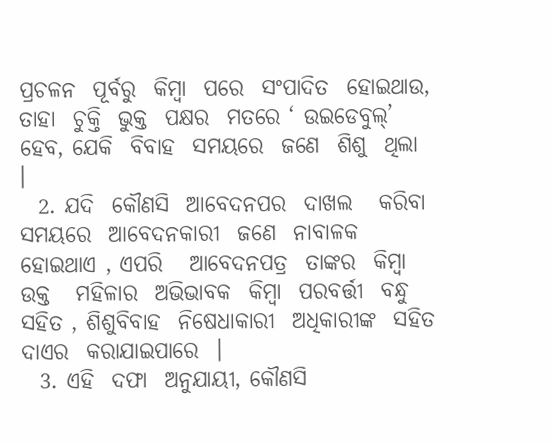ପ୍ରଚଳନ  ପୂର୍ବରୁ  କିମ୍ବା  ପରେ  ସଂପାଦିତ  ହୋଇଥାଉ, ତାହା  ଚୁକ୍ତି  ଭୁକ୍ତ  ପକ୍ଷର  ମତରେ ‘ ଉଇଡେବୁଲ୍’ ହେବ, ଯେକି  ବିବାହ  ସମୟରେ  ଜଣେ  ଶିଶୁ  ଥିଲା   ।
  2. ଯଦି  କୌଣସି  ଆବେଦନପର  ଦାଖଲ   କରିବା  ସମୟରେ  ଆବେଦନକାରୀ  ଜଣେ  ନାବାଳକ  ହୋଇଥାଏ , ଏପରି   ଆବେଦନପତ୍ର  ତାଙ୍କର  କିମ୍ବା  ଉକ୍ତ   ମହିଳାର  ଅଭିଭାବକ  କିମ୍ବା  ପରବର୍ତ୍ତୀ  ବନ୍ଧୁ  ସହିତ , ଶିଶୁବିବାହ  ନିଷେଧାକାରୀ  ଅଧିକାରୀଙ୍କ  ସହିତ  ଦାଏର  କରାଯାଇପାରେ  ।
  3. ଏହି  ଦଫା  ଅନୁଯାୟୀ, କୌଣସି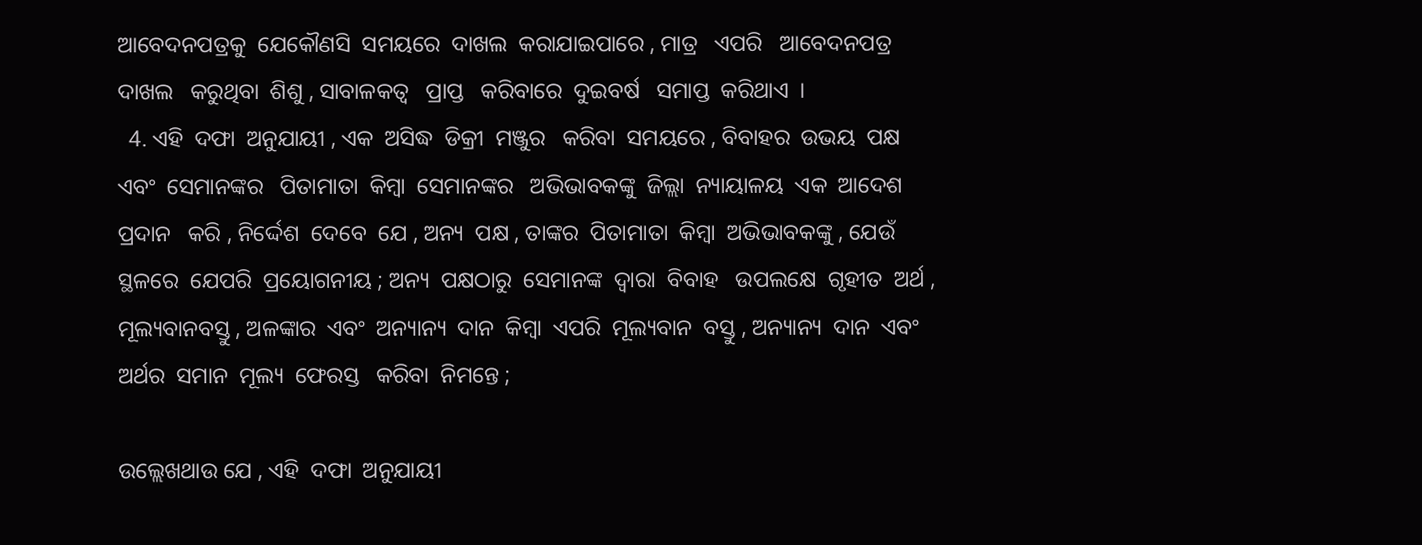ଆବେଦନପତ୍ରକୁ  ଯେକୌଣସି  ସମୟରେ  ଦାଖଲ  କରାଯାଇପାରେ , ମାତ୍ର   ଏପରି   ଆବେଦନପତ୍ର  ଦାଖଲ   କରୁଥିବା  ଶିଶୁ , ସାବାଳକତ୍ଵ   ପ୍ରାପ୍ତ   କରିବାରେ  ଦୁଇବର୍ଷ   ସମାପ୍ତ  କରିଥାଏ  ।
  4. ଏହି  ଦଫା  ଅନୁଯାୟୀ , ଏକ  ଅସିଦ୍ଧ  ଡିକ୍ରୀ  ମଞ୍ଜୁର   କରିବା  ସମୟରେ , ବିବାହର  ଉଭୟ  ପକ୍ଷ  ଏବଂ  ସେମାନଙ୍କର   ପିତାମାତା  କିମ୍ବା  ସେମାନଙ୍କର   ଅଭିଭାବକଙ୍କୁ  ଜିଲ୍ଲା  ନ୍ୟାୟାଳୟ  ଏକ  ଆଦେଶ   ପ୍ରଦାନ   କରି , ନିର୍ଦ୍ଦେଶ  ଦେବେ  ଯେ , ଅନ୍ୟ  ପକ୍ଷ , ତାଙ୍କର  ପିତାମାତା  କିମ୍ବା  ଅଭିଭାବକଙ୍କୁ , ଯେଉଁ  ସ୍ଥଳରେ  ଯେପରି  ପ୍ରୟୋଗନୀୟ ; ଅନ୍ୟ  ପକ୍ଷଠାରୁ  ସେମାନଙ୍କ  ଦ୍ଵାରା  ବିବାହ   ଉପଲକ୍ଷେ  ଗୃହୀତ  ଅର୍ଥ , ମୂଲ୍ୟବାନବସ୍ତୁ , ଅଳଙ୍କାର  ଏବଂ  ଅନ୍ୟାନ୍ୟ  ଦାନ  କିମ୍ବା  ଏପରି  ମୂଲ୍ୟବାନ  ବସ୍ତୁ , ଅନ୍ୟାନ୍ୟ  ଦାନ  ଏବଂ  ଅର୍ଥର  ସମାନ  ମୂଲ୍ୟ  ଫେରସ୍ତ   କରିବା  ନିମନ୍ତେ ;

ଉଲ୍ଲେଖଥାଉ ଯେ , ଏହି  ଦଫା  ଅନୁଯାୟୀ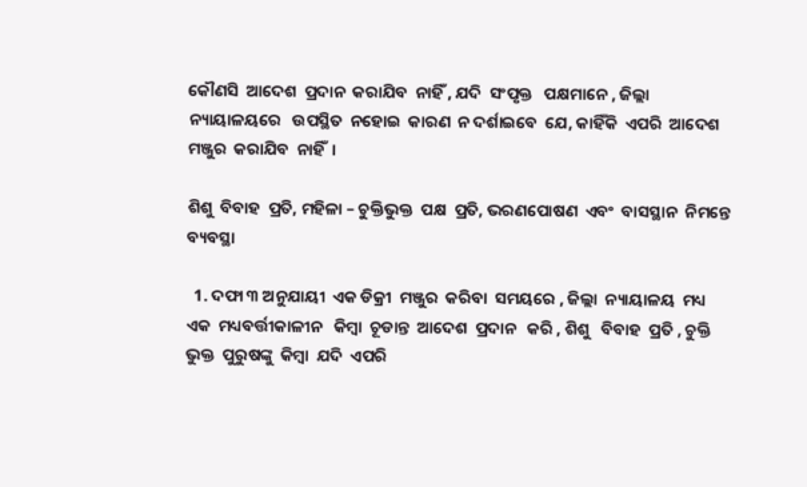କୌଣସି  ଆଦେଶ  ପ୍ରଦାନ  କରାଯିବ  ନାହିଁ , ଯଦି  ସଂପୃକ୍ତ   ପକ୍ଷମାନେ , ଜିଲ୍ଲା  ନ୍ୟାୟାଳୟରେ   ଉପସ୍ଥିତ  ନହୋଇ  କାରଣ  ନ ଦର୍ଶାଇବେ  ଯେ, କାହିଁକି  ଏପରି  ଆଦେଶ  ମଞ୍ଜୁର  କରାଯିବ  ନାହିଁ  ।

ଶିଶୁ  ବିବାହ  ପ୍ରତି, ମହିଳା – ଚୁକ୍ତିଭୁକ୍ତ  ପକ୍ଷ  ପ୍ରତି, ଭରଣପୋଷଣ  ଏବଂ  ବାସସ୍ଥାନ  ନିମନ୍ତେ  ବ୍ୟବସ୍ଥା

  1. ଦଫା ୩ ଅନୁଯାୟୀ  ଏକ ଡିକ୍ରୀ  ମଞ୍ଜୁର  କରିବା  ସମୟରେ , ଜିଲ୍ଲା  ନ୍ୟାୟାଳୟ  ମଧ୍ୟ  ଏକ  ମଧ୍ୟବର୍ତ୍ତୀକାଳୀନ   କିମ୍ବା  ଚୂଡାନ୍ତ  ଆଦେଶ  ପ୍ରଦାନ   କରି , ଶିଶୁ   ବିବାହ  ପ୍ରତି , ଚୁକ୍ତି ଭୁକ୍ତ  ପୁରୁଷଙ୍କୁ  କିମ୍ବା  ଯଦି  ଏପରି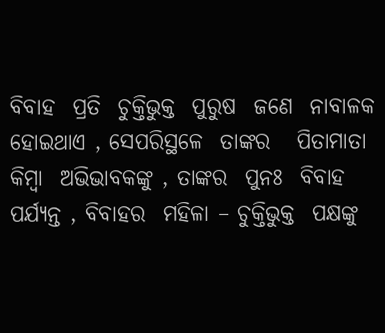ବିବାହ  ପ୍ରତି  ଚୁକ୍ତିଭୁକ୍ତ  ପୁରୁଷ  ଜଣେ  ନାବାଳକ   ହୋଇଥାଏ , ସେପରିସ୍ଥଳେ  ତାଙ୍କର   ପିତାମାତା  କିମ୍ବା  ଅଭିଭାବକଙ୍କୁ , ତାଙ୍କର  ପୁନଃ  ବିବାହ  ପର୍ଯ୍ୟନ୍ତ , ବିବାହର  ମହିଳା – ଚୁକ୍ତିଭୁକ୍ତ  ପକ୍ଷଙ୍କୁ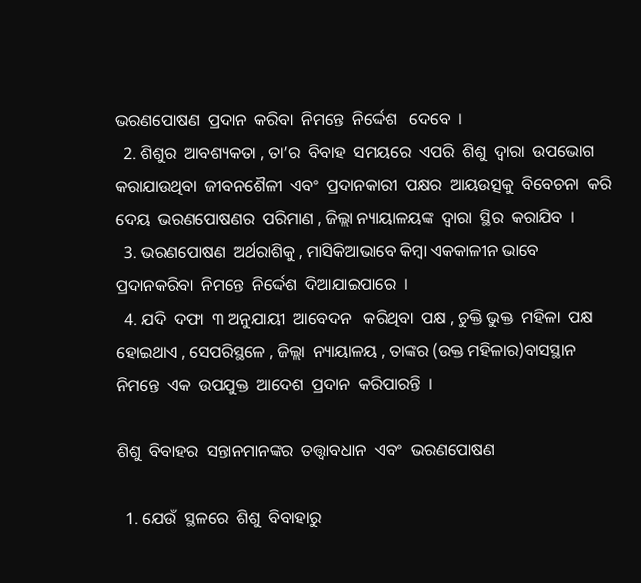ଭରଣପୋଷଣ  ପ୍ରଦାନ  କରିବା  ନିମନ୍ତେ  ନିର୍ଦ୍ଦେଶ   ଦେବେ  ।
  2. ଶିଶୁର  ଆବଶ୍ୟକତା , ତା’ର  ବିବାହ  ସମୟରେ  ଏପରି  ଶିଶୁ  ଦ୍ଵାରା  ଉପଭୋଗ   କରାଯାଉଥିବା  ଜୀବନଶୈଳୀ  ଏବଂ  ପ୍ରଦାନକାରୀ  ପକ୍ଷର  ଆୟଉତ୍ସକୁ  ବିବେଚନା  କରି  ଦେୟ  ଭରଣପୋଷଣର  ପରିମାଣ , ଜିଲ୍ଲା ନ୍ୟାୟାଳୟଙ୍କ  ଦ୍ଵାରା  ସ୍ଥିର  କରାଯିବ  ।
  3. ଭରଣପୋଷଣ  ଅର୍ଥରାଶିକୁ , ମାସିକିଆଭାବେ କିମ୍ବା ଏକକାଳୀନ ଭାବେ ପ୍ରଦାନକରିବା  ନିମନ୍ତେ  ନିର୍ଦ୍ଦେଶ  ଦିଆଯାଇପାରେ  ।
  4. ଯଦି  ଦଫା  ୩ ଅନୁଯାୟୀ  ଆବେଦନ   କରିଥିବା  ପକ୍ଷ , ଚୁକ୍ତି ଭୁକ୍ତ  ମହିଳା  ପକ୍ଷ  ହୋଇଥାଏ , ସେପରିସ୍ଥଳେ , ଜିଲ୍ଲା  ନ୍ୟାୟାଳୟ , ତାଙ୍କର (ଉକ୍ତ ମହିଳାର)ବାସସ୍ଥାନ  ନିମନ୍ତେ  ଏକ  ଉପଯୁକ୍ତ  ଆଦେଶ  ପ୍ରଦାନ  କରିପାରନ୍ତି  ।

ଶିଶୁ  ବିବାହର  ସନ୍ତାନମାନଙ୍କର  ତତ୍ତ୍ଵାବଧାନ  ଏବଂ  ଭରଣପୋଷଣ

  1. ଯେଉଁ  ସ୍ଥଳରେ  ଶିଶୁ  ବିବାହାରୁ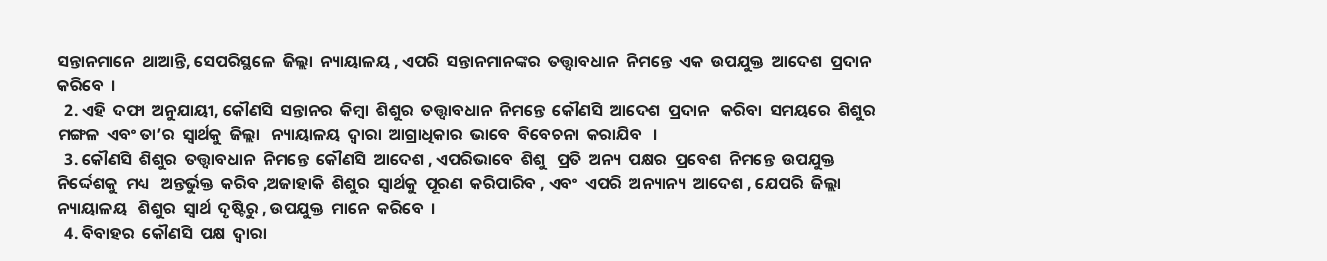ସନ୍ତାନମାନେ  ଥାଆନ୍ତି, ସେପରିସ୍ଥଳେ  ଜିଲ୍ଲା  ନ୍ୟାୟାଳୟ , ଏପରି  ସନ୍ତାନମାନଙ୍କର  ତତ୍ତ୍ଵାବଧାନ  ନିମନ୍ତେ  ଏକ  ଉପଯୁକ୍ତ  ଆଦେଶ  ପ୍ରଦାନ  କରିବେ  ।
  2. ଏହି  ଦଫା  ଅନୁଯାୟୀ, କୌଣସି  ସନ୍ତାନର  କିମ୍ବା  ଶିଶୁର  ତତ୍ତ୍ଵାବଧାନ  ନିମନ୍ତେ  କୌଣସି  ଆଦେଶ  ପ୍ରଦାନ   କରିବା  ସମୟରେ  ଶିଶୁର  ମଙ୍ଗଳ  ଏବଂ ତା’ର  ସ୍ଵାର୍ଥକୁ  ଜିଲ୍ଲା   ନ୍ୟାୟାଳୟ  ଦ୍ଵାରା  ଆଗ୍ରାଧିକାର  ଭାବେ  ବିବେଚନା  କରାଯିବ   ।
  3. କୌଣସି  ଶିଶୁର  ତତ୍ତ୍ଵାବଧାନ  ନିମନ୍ତେ  କୌଣସି  ଆଦେଶ , ଏପରିଭାବେ  ଶିଶୁ   ପ୍ରତି  ଅନ୍ୟ  ପକ୍ଷର  ପ୍ରବେଶ  ନିମନ୍ତେ  ଉପଯୁକ୍ତ  ନିର୍ଦ୍ଦେଶକୁ  ମଧ୍ୟ   ଅନ୍ତର୍ଭୁକ୍ତ  କରିବ ,ଅଜାହାକି  ଶିଶୁର  ସ୍ଵାର୍ଥକୁ  ପୂରଣ  କରିପାରିବ , ଏବଂ  ଏପରି  ଅନ୍ୟାନ୍ୟ  ଆଦେଶ , ଯେପରି  ଜିଲ୍ଲା  ନ୍ୟାୟାଳୟ   ଶିଶୁର  ସ୍ଵାର୍ଥ  ଦୃଷ୍ଟିରୁ , ଉପଯୁକ୍ତ  ମାନେ  କରିବେ  ।
  4. ବିବାହର  କୌଣସି  ପକ୍ଷ  ଦ୍ଵାରା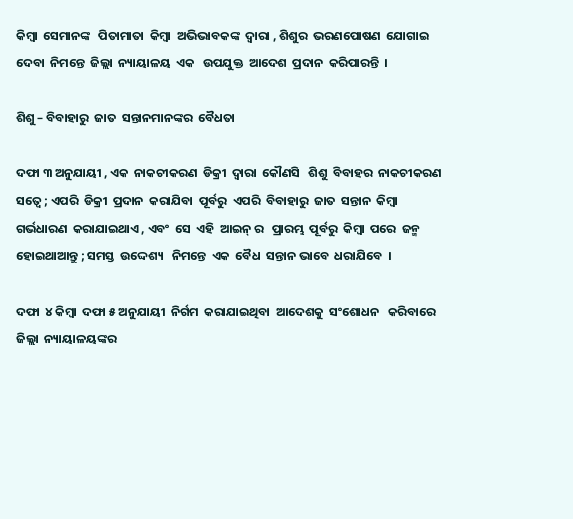କିମ୍ବା  ସେମାନଙ୍କ   ପିତାମାତା  କିମ୍ବା  ଅଭିଭାବକଙ୍କ  ଦ୍ଵାରା , ଶିଶୁର  ଭରଣପୋଷଣ  ଯୋଗାଇ  ଦେବା  ନିମନ୍ତେ  ଜିଲ୍ଲା  ନ୍ୟାୟାଳୟ  ଏକ   ଉପଯୁକ୍ତ  ଆଦେଶ  ପ୍ରଦାନ  କରିପାରନ୍ତି  ।

ଶିଶୁ – ବିବାହାରୁ  ଜାତ  ସନ୍ତାନମାନଙ୍କର  ବୈଧତା

ଦଫା ୩ ଅନୁଯାୟୀ , ଏକ  ନାକଚୀକରଣ  ଡିକ୍ରୀ  ଦ୍ଵାରା  କୌଣସି   ଶିଶୁ  ବିବାହର  ନାକଚୀକରଣ  ସତ୍ଵେ ; ଏପରି  ଡିକ୍ରୀ  ପ୍ରଦାନ  କରାଯିବା  ପୂର୍ବରୁ  ଏପରି  ବିବାହାରୁ  ଜାତ  ସନ୍ତାନ  କିମ୍ବା  ଗର୍ଭଧାରଣ  କରାଯାଇଥାଏ , ଏବଂ  ସେ  ଏହି  ଆଇନ୍ ର   ପ୍ରାରମ୍ଭ  ପୂର୍ବରୁ  କିମ୍ବା  ପରେ  ଜନ୍ମ ହୋଇଥାଆନ୍ତୁ ; ସମସ୍ତ  ଉଦ୍ଦେଶ୍ୟ   ନିମନ୍ତେ  ଏକ  ବୈଧ  ସନ୍ତାନ ଭାବେ  ଧରାଯିବେ  ।

ଦଫା  ୪ କିମ୍ବା  ଦଫା ୫ ଅନୁଯାୟୀ  ନିର୍ଗମ  କରାଯାଇଥିବା  ଆଦେଶକୁ  ସଂଶୋଧନ   କରିବାରେ  ଜିଲ୍ଲା  ନ୍ୟାୟାଳୟଙ୍କର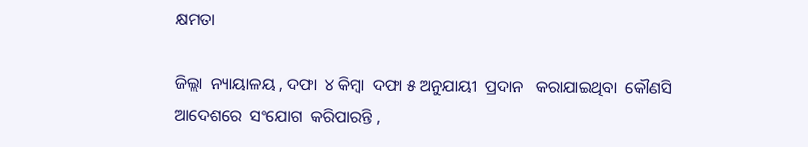କ୍ଷମତା

ଜିଲ୍ଲା  ନ୍ୟାୟାଳୟ , ଦଫା  ୪ କିମ୍ବା  ଦଫା ୫ ଅନୁଯାୟୀ  ପ୍ରଦାନ   କରାଯାଇଥିବା  କୌଣସି  ଆଦେଶରେ  ସଂଯୋଗ  କରିପାରନ୍ତି ,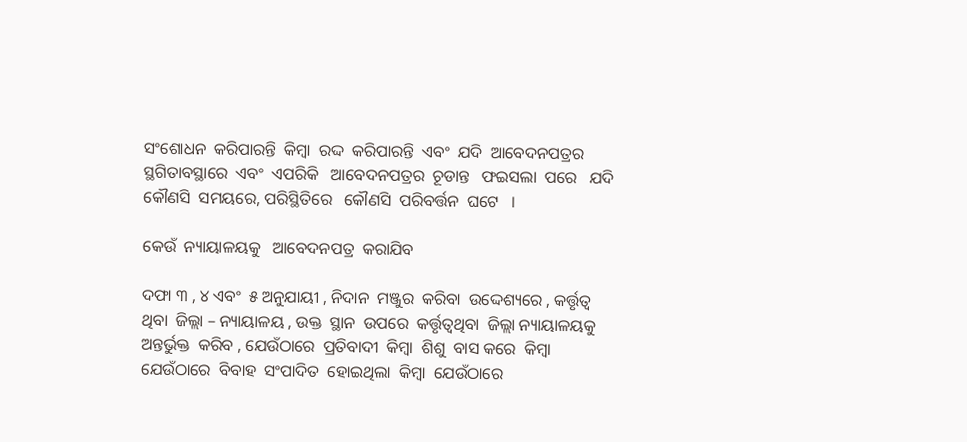ସଂଶୋଧନ  କରିପାରନ୍ତି  କିମ୍ବା  ରଦ୍ଦ  କରିପାରନ୍ତି  ଏବଂ  ଯଦି  ଆବେଦନପତ୍ରର  ସ୍ଥଗିତାବସ୍ଥାରେ  ଏବଂ  ଏପରିକି   ଆବେଦନପତ୍ରର  ଚୂଡାନ୍ତ   ଫଇସଲା  ପରେ   ଯଦି  କୌଣସି  ସମୟରେ, ପରିସ୍ଥିତିରେ   କୌଣସି  ପରିବର୍ତ୍ତନ  ଘଟେ   ।

କେଉଁ  ନ୍ୟାୟାଳୟକୁ   ଆବେଦନପତ୍ର  କରାଯିବ

ଦଫା ୩ , ୪ ଏବଂ  ୫ ଅନୁଯାୟୀ , ନିଦାନ  ମଞ୍ଜୁର  କରିବା  ଉଦ୍ଦେଶ୍ୟରେ , କର୍ତ୍ତୃତ୍ଵ  ଥିବା  ଜିଲ୍ଲା – ନ୍ୟାୟାଳୟ , ଉକ୍ତ  ସ୍ଥାନ  ଉପରେ  କର୍ତ୍ତୃତ୍ଵଥିବା  ଜିଲ୍ଲା ନ୍ୟାୟାଳୟକୁ  ଅନ୍ତର୍ଭୁକ୍ତ  କରିବ , ଯେଉଁଠାରେ  ପ୍ରତିବାଦୀ  କିମ୍ବା  ଶିଶୁ  ବାସ କରେ  କିମ୍ବା  ଯେଉଁଠାରେ  ବିବାହ  ସଂପାଦିତ  ହୋଇଥିଲା  କିମ୍ବା  ଯେଉଁଠାରେ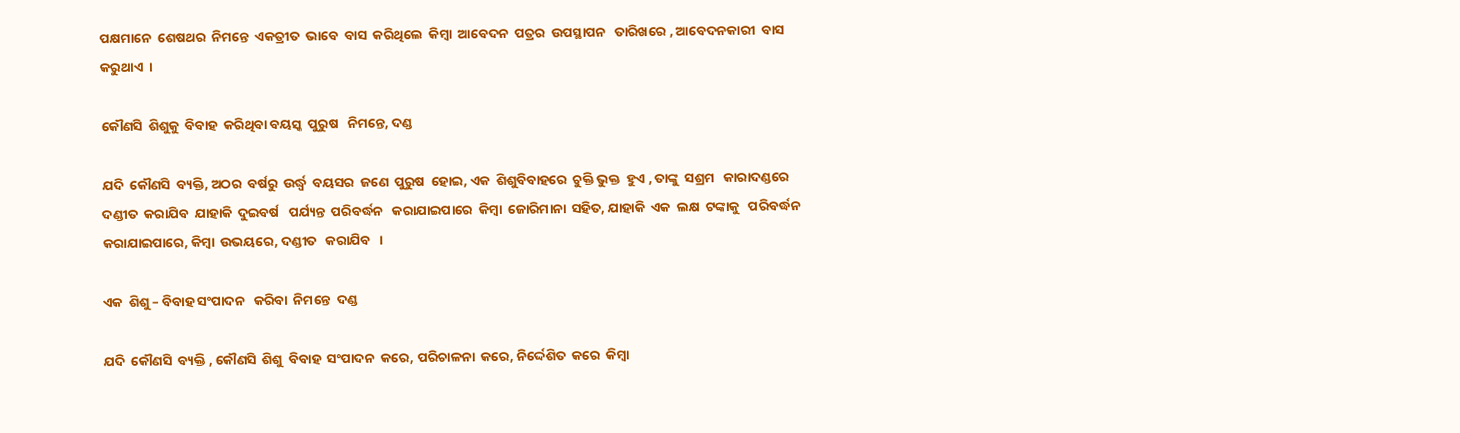ପକ୍ଷମାନେ  ଶେଷଥର  ନିମନ୍ତେ  ଏକତ୍ରୀତ  ଭାବେ  ବାସ  କରିଥିଲେ  କିମ୍ବା  ଆବେଦନ  ପତ୍ରର  ଉପସ୍ଥାପନ   ତାରିଖରେ , ଆବେଦନକାରୀ  ବାସ  କରୁଥାଏ  ।

କୌଣସି  ଶିଶୁକୁ  ବିବାହ  କରିଥିବା ବୟସ୍କ  ପୁରୁଷ   ନିମନ୍ତେ, ଦଣ୍ଡ

ଯଦି  କୌଣସି  ବ୍ୟକ୍ତି, ଅଠର  ବର୍ଷରୁ  ଉର୍ଦ୍ଧ୍ଵ  ବୟସର  ଜଣେ  ପୁରୁଷ  ହୋଇ, ଏକ  ଶିଶୁବିବାହରେ  ଚୁକ୍ତି ଭୁକ୍ତ  ହୁଏ , ତାଙ୍କୁ  ସଶ୍ରମ   କାରାଦଣ୍ଡରେ  ଦଣ୍ଡୀତ  କରାଯିବ  ଯାହାକି  ଦୁଇବର୍ଷ   ପର୍ଯ୍ୟନ୍ତ  ପରିବର୍ଦ୍ଧନ   କରାଯାଇପାରେ  କିମ୍ବା  ଜୋରିମାନା  ସହିତ, ଯାହାକି  ଏକ  ଲକ୍ଷ  ଟଙ୍କାକୁ   ପରିବର୍ଦ୍ଧନ   କରାଯାଇପାରେ, କିମ୍ବା  ଉଭୟରେ, ଦଣ୍ଡୀତ   କରାଯିବ   ।

ଏକ  ଶିଶୁ – ବିବାହ ସଂପାଦନ   କରିବା  ନିମନ୍ତେ  ଦଣ୍ଡ

ଯଦି  କୌଣସି  ବ୍ୟକ୍ତି , କୌଣସି  ଶିଶୁ  ବିବାହ  ସଂପାଦନ  କରେ, ପରିଚାଳନା  କରେ, ନିର୍ଦ୍ଦେଶିତ  କରେ  କିମ୍ବା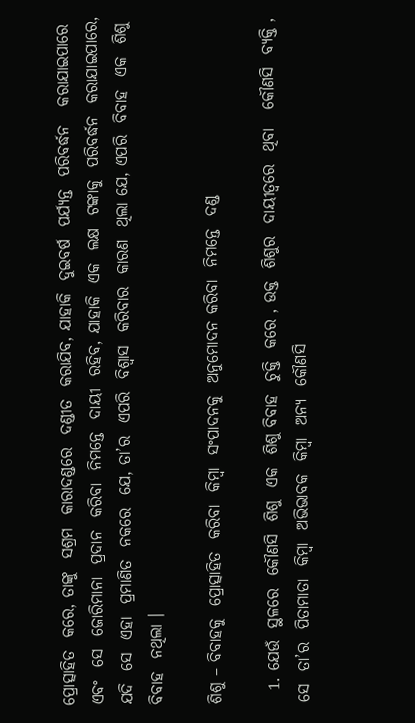ପ୍ରୋତ୍ସାହିତ  କରେ, ତାଙ୍କୁ  ସଶ୍ରମ  କାରାଦଣ୍ଡରେ  ଦଣ୍ଡୀତ  କରାଯିବ, ଯାହାକି  ଦୁଇବର୍ଷ  ପର୍ଯ୍ୟନ୍ତ  ପରିବର୍ଦ୍ଧନ   କରାଯାଇପାରେ ଏବଂ  ସେ  ଜୋରିମାନା  ପ୍ରଦାନ  କରିବା  ନିମନ୍ତେ  ଦାୟୀ  ରହିବ, ଯାହାକି  ଏକ  ଲକ୍ଷ  ଟଙ୍କାକୁ  ପରିବର୍ଦ୍ଧନ  କରାଯାଇପାରେ, ଯଦି  ସେ  ଏହା  ପ୍ରମାଣିତ  ନକରେ  ଯେ, ତା’ର  ଏପରି  ବିଶ୍ଵାସ  କରିବାର  କାରଣ  ଥିଲା ଯେ, ଏପରି  ବିବାହ  ଏକ  ଶିଶୁ  ବିବାହ  ନଥିଲା ।

ଶିଶୁ – ବିବାହକୁ  ପ୍ରୋତ୍ସାହିତ  କରିବା  କିମ୍ବା  ସଂପାଦନକୁ  ଅନୁମୋଦନ କରିବା  ନିମନ୍ତେ  ଦଣ୍ଡ

  1. ଯେଉଁ  ସ୍ଥଳରେ  କୌଣସି  ଶିଶୁ  ଏକ  ଶିଶୁ ବିବାହ  ଚୁକ୍ତି  କରେ , ଉକ୍ତ  ଶିଶୁର  ଦାୟୀତ୍ଵରେ  ଥିବା   କୌଣସି  ବ୍ୟକ୍ତି , ସେ  ତା’ର  ପିତାମାତା  କିମ୍ବା  ଅଭିଭାବକ  କିମ୍ବା  ଅନ୍ୟ  କୌଣସି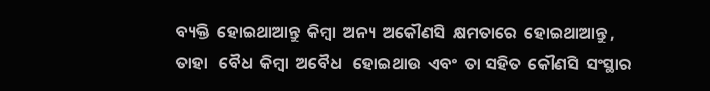ବ୍ୟକ୍ତି  ହୋଇଥାଆନ୍ତୁ  କିମ୍ବା  ଅନ୍ୟ  ଅକୌଣସି  କ୍ଷମତାରେ  ହୋଇଥାଆନ୍ତୁ , ତାହା   ବୈଧ  କିମ୍ବା  ଅବୈଧ   ହୋଇଥାଉ  ଏବଂ  ତା ସହିତ  କୌଣସି  ସଂସ୍ଥାର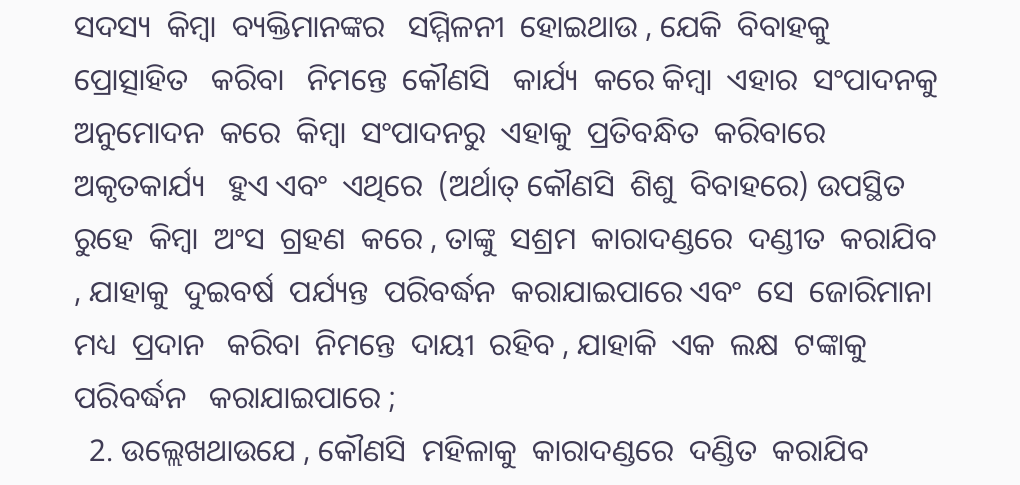ସଦସ୍ୟ  କିମ୍ବା  ବ୍ୟକ୍ତିମାନଙ୍କର   ସମ୍ମିଳନୀ  ହୋଇଥାଉ , ଯେକି  ବିବାହକୁ  ପ୍ରୋତ୍ସାହିତ   କରିବା   ନିମନ୍ତେ  କୌଣସି   କାର୍ଯ୍ୟ  କରେ କିମ୍ବା  ଏହାର  ସଂପାଦନକୁ  ଅନୁମୋଦନ  କରେ  କିମ୍ବା  ସଂପାଦନରୁ  ଏହାକୁ  ପ୍ରତିବନ୍ଧିତ  କରିବାରେ  ଅକୃତକାର୍ଯ୍ୟ   ହୁଏ ଏବଂ  ଏଥିରେ  (ଅର୍ଥାତ୍ କୌଣସି  ଶିଶୁ  ବିବାହରେ) ଉପସ୍ଥିତ   ରୁହେ  କିମ୍ବା  ଅଂସ  ଗ୍ରହଣ  କରେ , ତାଙ୍କୁ  ସଶ୍ରମ  କାରାଦଣ୍ଡରେ  ଦଣ୍ଡୀତ  କରାଯିବ , ଯାହାକୁ  ଦୁଇବର୍ଷ  ପର୍ଯ୍ୟନ୍ତ  ପରିବର୍ଦ୍ଧନ  କରାଯାଇପାରେ ଏବଂ  ସେ  ଜୋରିମାନା  ମଧ୍ୟ  ପ୍ରଦାନ   କରିବା  ନିମନ୍ତେ  ଦାୟୀ  ରହିବ , ଯାହାକି  ଏକ  ଲକ୍ଷ  ଟଙ୍କାକୁ  ପରିବର୍ଦ୍ଧନ   କରାଯାଇପାରେ ;
  2. ଉଲ୍ଲେଖଥାଉଯେ , କୌଣସି  ମହିଳାକୁ  କାରାଦଣ୍ଡରେ  ଦଣ୍ଡିତ  କରାଯିବ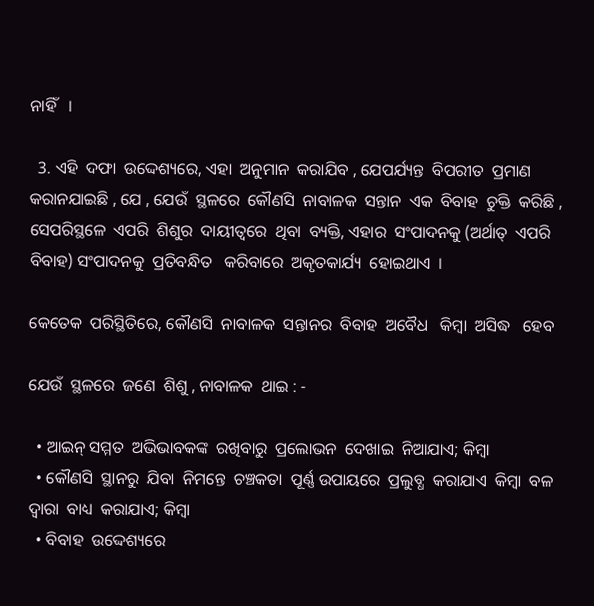ନାହିଁ   ।

  3. ଏହି  ଦଫା  ଉଦ୍ଦେଶ୍ୟରେ, ଏହା  ଅନୁମାନ  କରାଯିବ , ଯେପର୍ଯ୍ୟନ୍ତ  ବିପରୀତ  ପ୍ରମାଣ  କରାନଯାଇଛି , ଯେ , ଯେଉଁ  ସ୍ଥଳରେ  କୌଣସି  ନାବାଳକ  ସନ୍ତାନ  ଏକ  ବିବାହ  ଚୁକ୍ତି  କରିଛି , ସେପରିସ୍ଥଳେ  ଏପରି  ଶିଶୁର  ଦାୟୀତ୍ଵରେ  ଥିବା  ବ୍ୟକ୍ତି, ଏହାର  ସଂପାଦନକୁ (ଅର୍ଥାତ୍  ଏପରି  ବିବାହ) ସଂପାଦନକୁ  ପ୍ରତିବନ୍ଧିତ   କରିବାରେ  ଅକୃତକାର୍ଯ୍ୟ  ହୋଇଥାଏ  ।

କେତେକ  ପରିସ୍ଥିତିରେ, କୌଣସି  ନାବାଳକ  ସନ୍ତାନର  ବିବାହ  ଅବୈଧ   କିମ୍ବା  ଅସିଦ୍ଧ   ହେବ

ଯେଉଁ  ସ୍ଥଳରେ  ଜଣେ  ଶିଶୁ , ନାବାଳକ  ଥାଇ : -

  • ଆଇନ୍ ସମ୍ମତ  ଅଭିଭାବକଙ୍କ  ରଖିବାରୁ  ପ୍ରଲୋଭନ  ଦେଖାଇ  ନିଆଯାଏ; କିମ୍ବା
  • କୌଣସି  ସ୍ଥାନରୁ  ଯିବା  ନିମନ୍ତେ  ଚଞ୍ଚକତା  ପୂର୍ଣ୍ଣ ଉପାୟରେ  ପ୍ରଲୁବ୍ଧ  କରାଯାଏ  କିମ୍ବା  ବଳ  ଦ୍ଵାରା  ବାଧ୍ୟ  କରାଯାଏ; କିମ୍ବା
  • ବିବାହ  ଉଦ୍ଦେଶ୍ୟରେ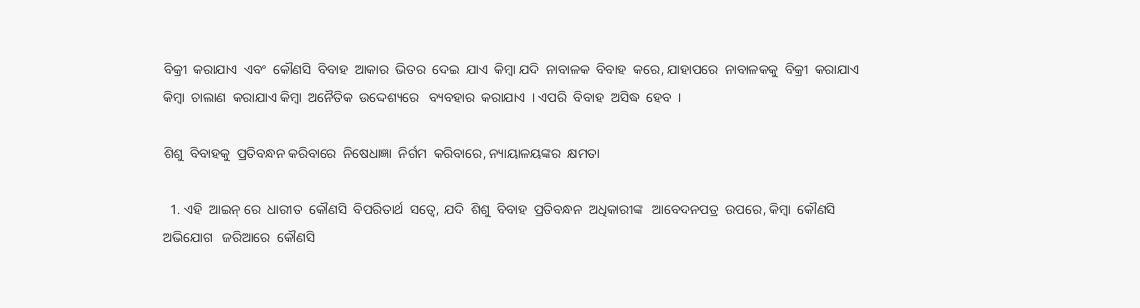ବିକ୍ରୀ  କରାଯାଏ  ଏବଂ  କୌଣସି  ବିବାହ  ଆକାର  ଭିତର  ଦେଇ  ଯାଏ  କିମ୍ବା ଯଦି  ନାବାଳକ  ବିବାହ  କରେ, ଯାହାପରେ  ନାବାଳକକୁ  ବିକ୍ରୀ  କରାଯାଏ କିମ୍ବା  ଚାଲାଣ  କରାଯାଏ କିମ୍ବା  ଅନୈତିକ  ଉଦ୍ଦେଶ୍ୟରେ   ବ୍ୟବହାର  କରାଯାଏ  । ଏପରି  ବିବାହ  ଅସିଦ୍ଧ  ହେବ  ।

ଶିଶୁ  ବିବାହକୁ  ପ୍ରତିବନ୍ଧନ କରିବାରେ  ନିଷେଧାଜ୍ଞା  ନିର୍ଗମ  କରିବାରେ, ନ୍ୟାୟାଳୟଙ୍କର  କ୍ଷମତା

  1. ଏହି  ଆଇନ୍ ରେ  ଧାରୀତ  କୌଣସି  ବିପରିତାର୍ଥ  ସତ୍ଵେ, ଯଦି  ଶିଶୁ  ବିବାହ  ପ୍ରତିବନ୍ଧନ  ଅଧିକାରୀଙ୍କ   ଆବେଦନପତ୍ର  ଉପରେ, କିମ୍ବା  କୌଣସି  ଅଭିଯୋଗ   ଜରିଆରେ  କୌଣସି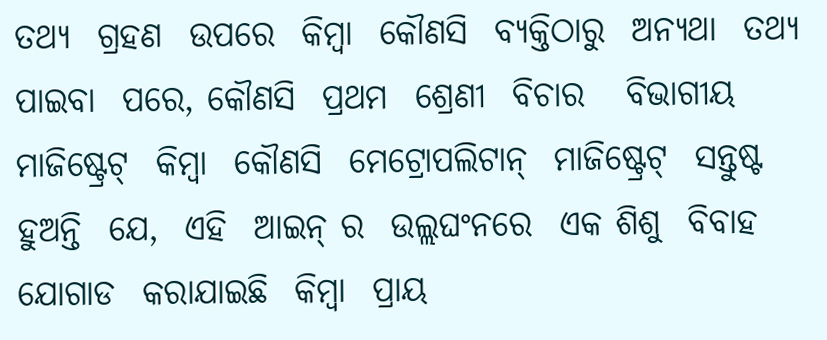ତଥ୍ୟ  ଗ୍ରହଣ  ଉପରେ  କିମ୍ବା  କୌଣସି  ବ୍ୟକ୍ତିଠାରୁ  ଅନ୍ୟଥା  ତଥ୍ୟ  ପାଇବା  ପରେ, କୌଣସି  ପ୍ରଥମ  ଶ୍ରେଣୀ  ବିଚାର   ବିଭାଗୀୟ  ମାଜିଷ୍ଟ୍ରେଟ୍  କିମ୍ବା  କୌଣସି  ମେଟ୍ରୋପଲିଟାନ୍  ମାଜିଷ୍ଟ୍ରେଟ୍  ସନ୍ତୁଷ୍ଟ  ହୁଅନ୍ତି  ଯେ,  ଏହି  ଆଇନ୍ ର  ଉଲ୍ଲଘଂନରେ  ଏକ ଶିଶୁ  ବିବାହ  ଯୋଗାଡ  କରାଯାଇଛି  କିମ୍ବା  ପ୍ରାୟ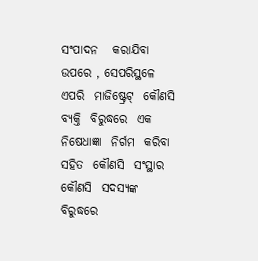ସଂପାଦନ   କରାଯିବା  ଉପରେ , ସେପରିସ୍ଥଳେ  ଏପରି  ମାଜିଷ୍ଟ୍ରେଟ୍  କୌଣସି  ବ୍ୟକ୍ତି  ବିରୁଦ୍ଧରେ  ଏକ  ନିଷେଧାଜ୍ଞା  ନିର୍ଗମ  କରିବା  ସହିତ  କୌଣସି  ସଂସ୍ଥାର  କୌଣସି  ସଦସ୍ୟଙ୍କ  ବିରୁଦ୍ଧରେ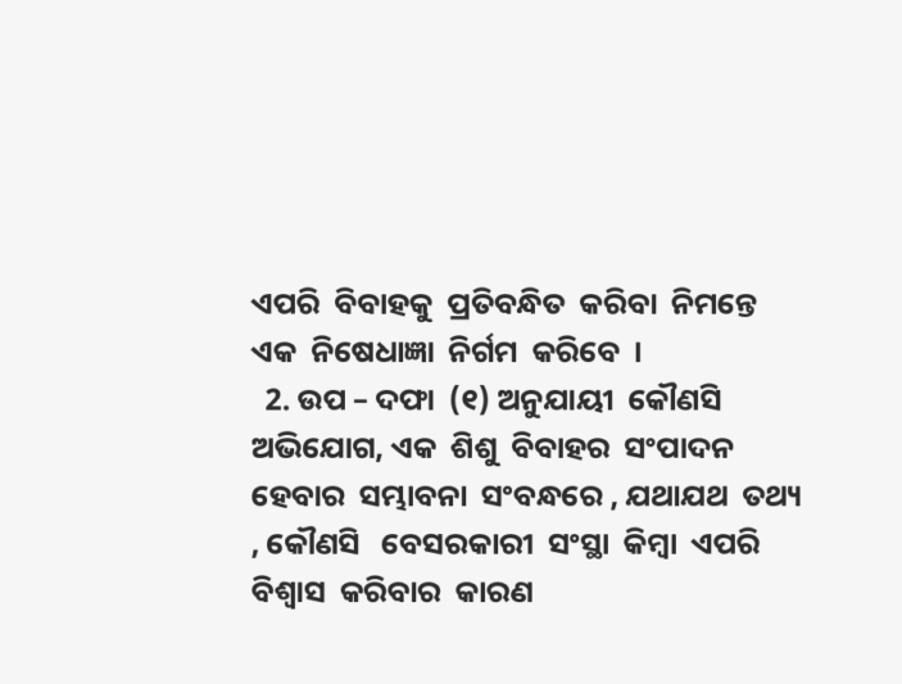ଏପରି  ବିବାହକୁ  ପ୍ରତିବନ୍ଧିତ  କରିବା  ନିମନ୍ତେ  ଏକ  ନିଷେଧାଜ୍ଞା  ନିର୍ଗମ  କରିବେ  ।
  2. ଉପ – ଦଫା  (୧) ଅନୁଯାୟୀ  କୌଣସି  ଅଭିଯୋଗ, ଏକ  ଶିଶୁ  ବିବାହର  ସଂପାଦନ  ହେବାର  ସମ୍ଭାବନା  ସଂବନ୍ଧରେ , ଯଥାଯଥ  ତଥ୍ୟ , କୌଣସି   ବେସରକାରୀ  ସଂସ୍ଥା  କିମ୍ବା  ଏପରି  ବିଶ୍ଵାସ  କରିବାର  କାରଣ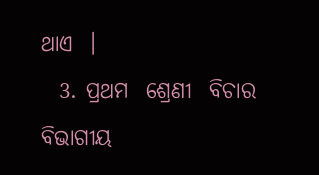ଥାଏ  ।
  3. ପ୍ରଥମ  ଶ୍ରେଣୀ  ବିଚାର  ବିଭାଗୀୟ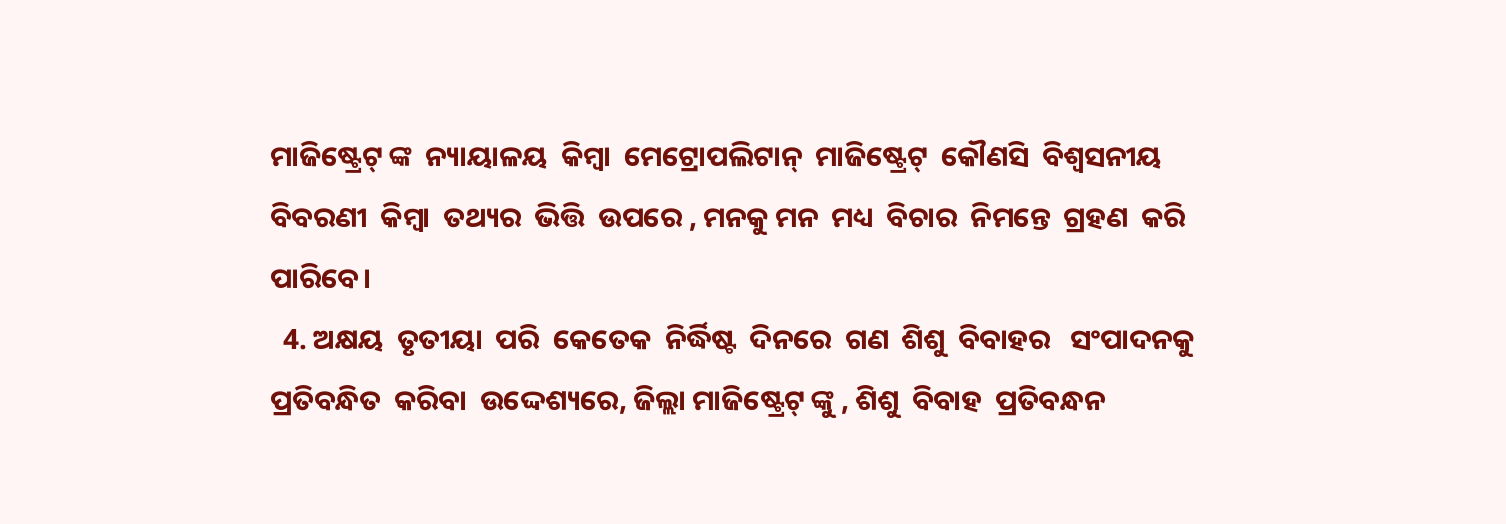ମାଜିଷ୍ଟ୍ରେଟ୍ ଙ୍କ  ନ୍ୟାୟାଳୟ  କିମ୍ବା  ମେଟ୍ରୋପଲିଟାନ୍  ମାଜିଷ୍ଟ୍ରେଟ୍  କୌଣସି  ବିଶ୍ଵସନୀୟ   ବିବରଣୀ  କିମ୍ବା  ତଥ୍ୟର  ଭିତ୍ତି  ଉପରେ , ମନକୁ ମନ  ମଧ୍ୟ  ବିଚାର  ନିମନ୍ତେ  ଗ୍ରହଣ  କରି  ପାରିବେ।
  4. ଅକ୍ଷୟ  ତୃତୀୟା  ପରି  କେତେକ  ନିର୍ଦ୍ଧିଷ୍ଟ  ଦିନରେ  ଗଣ  ଶିଶୁ  ବିବାହର   ସଂପାଦନକୁ  ପ୍ରତିବନ୍ଧିତ  କରିବା  ଉଦ୍ଦେଶ୍ୟରେ, ଜିଲ୍ଲା ମାଜିଷ୍ଟ୍ରେଟ୍ ଙ୍କୁ , ଶିଶୁ  ବିବାହ  ପ୍ରତିବନ୍ଧନ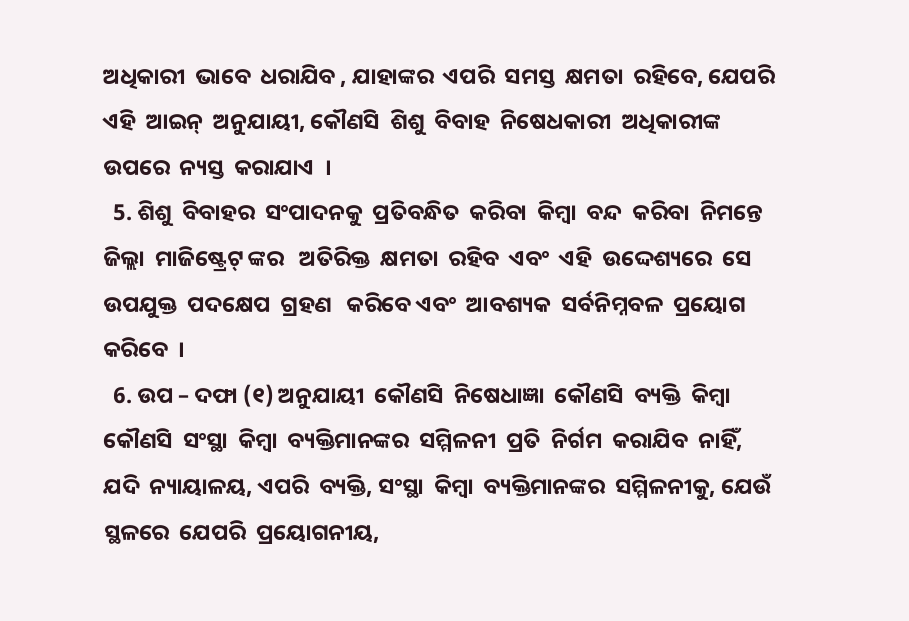ଅଧିକାରୀ  ଭାବେ  ଧରାଯିବ , ଯାହାଙ୍କର  ଏପରି  ସମସ୍ତ  କ୍ଷମତା  ରହିବେ, ଯେପରି  ଏହି  ଆଇନ୍  ଅନୁଯାୟୀ, କୌଣସି  ଶିଶୁ  ବିବାହ  ନିଷେଧକାରୀ  ଅଧିକାରୀଙ୍କ  ଉପରେ  ନ୍ୟସ୍ତ  କରାଯାଏ  ।
  5. ଶିଶୁ  ବିବାହର  ସଂପାଦନକୁ  ପ୍ରତିବନ୍ଧିତ  କରିବା  କିମ୍ବା  ବନ୍ଦ  କରିବା  ନିମନ୍ତେ   ଜିଲ୍ଲା  ମାଜିଷ୍ଟ୍ରେଟ୍ ଙ୍କର   ଅତିରିକ୍ତ  କ୍ଷମତା  ରହିବ  ଏବଂ  ଏହି  ଉଦ୍ଦେଶ୍ୟରେ  ସେ  ଉପଯୁକ୍ତ  ପଦକ୍ଷେପ  ଗ୍ରହଣ   କରିବେ ଏବଂ  ଆବଶ୍ୟକ  ସର୍ବନିମ୍ନବଳ  ପ୍ରୟୋଗ  କରିବେ  ।
  6. ଉପ – ଦଫା (୧) ଅନୁଯାୟୀ  କୌଣସି  ନିଷେଧାଜ୍ଞା  କୌଣସି  ବ୍ୟକ୍ତି  କିମ୍ବା  କୌଣସି  ସଂସ୍ଥା  କିମ୍ବା  ବ୍ୟକ୍ତିମାନଙ୍କର  ସମ୍ମିଳନୀ  ପ୍ରତି  ନିର୍ଗମ  କରାଯିବ  ନାହିଁ, ଯଦି  ନ୍ୟାୟାଳୟ, ଏପରି  ବ୍ୟକ୍ତି, ସଂସ୍ଥା  କିମ୍ବା  ବ୍ୟକ୍ତିମାନଙ୍କର  ସମ୍ମିଳନୀକୁ, ଯେଉଁ  ସ୍ଥଳରେ  ଯେପରି  ପ୍ରୟୋଗନୀୟ,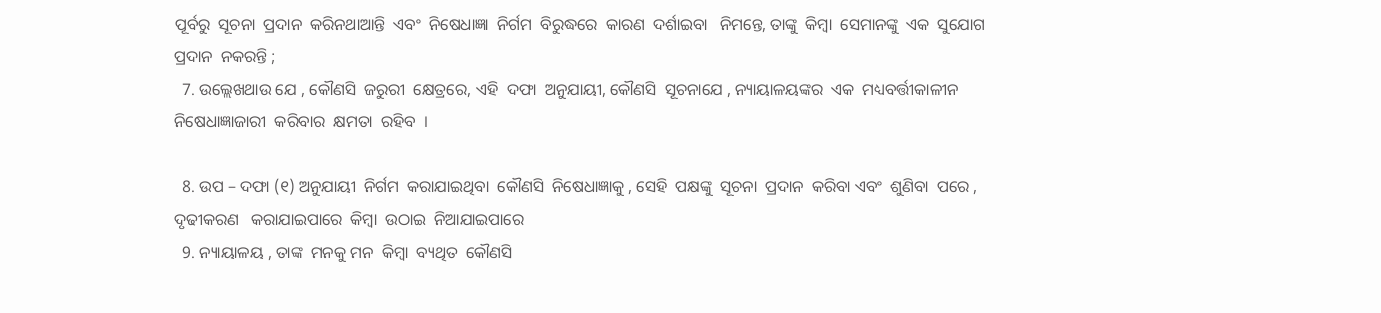ପୂର୍ବରୁ  ସୂଚନା  ପ୍ରଦାନ  କରିନଥାଆନ୍ତି  ଏବଂ  ନିଷେଧାଜ୍ଞା  ନିର୍ଗମ  ବିରୁଦ୍ଧରେ  କାରଣ  ଦର୍ଶାଇବା   ନିମନ୍ତେ, ତାଙ୍କୁ  କିମ୍ବା  ସେମାନଙ୍କୁ  ଏକ  ସୁଯୋଗ  ପ୍ରଦାନ  ନକରନ୍ତି ;
  7. ଉଲ୍ଲେଖଥାଉ ଯେ , କୌଣସି  ଜରୁରୀ  କ୍ଷେତ୍ରରେ, ଏହି  ଦଫା  ଅନୁଯାୟୀ, କୌଣସି  ସୂଚନାଯେ , ନ୍ୟାୟାଳୟଙ୍କର  ଏକ  ମଧ୍ୟବର୍ତ୍ତୀକାଳୀନ  ନିଷେଧାଜ୍ଞାଜାରୀ  କରିବାର  କ୍ଷମତା  ରହିବ  ।

  8. ଉପ – ଦଫା (୧) ଅନୁଯାୟୀ  ନିର୍ଗମ  କରାଯାଇଥିବା  କୌଣସି  ନିଷେଧାଜ୍ଞାକୁ , ସେହି  ପକ୍ଷଙ୍କୁ  ସୂଚନା  ପ୍ରଦାନ  କରିବା ଏବଂ  ଶୁଣିବା  ପରେ , ଦୃଢୀକରଣ   କରାଯାଇପାରେ  କିମ୍ବା  ଉଠାଇ  ନିଆଯାଇପାରେ
  9. ନ୍ୟାୟାଳୟ , ତାଙ୍କ  ମନକୁ ମନ  କିମ୍ବା  ବ୍ୟଥିତ  କୌଣସି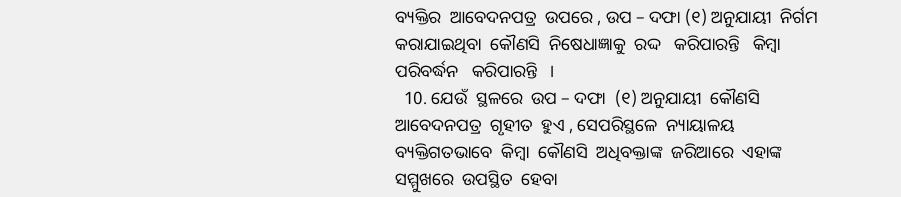ବ୍ୟକ୍ତିର  ଆବେଦନପତ୍ର  ଉପରେ , ଉପ – ଦଫା (୧) ଅନୁଯାୟୀ  ନିର୍ଗମ   କରାଯାଇଥିବା  କୌଣସି  ନିଷେଧାଜ୍ଞାକୁ  ରଦ୍ଦ   କରିପାରନ୍ତି   କିମ୍ବା  ପରିବର୍ଦ୍ଧନ   କରିପାରନ୍ତି   ।
  10. ଯେଉଁ  ସ୍ଥଳରେ  ଉପ – ଦଫା  (୧) ଅନୁଯାୟୀ  କୌଣସି  ଆବେଦନପତ୍ର  ଗୃହୀତ  ହୁଏ , ସେପରିସ୍ଥଳେ  ନ୍ୟାୟାଳୟ  ବ୍ୟକ୍ତିଗତଭାବେ  କିମ୍ବା  କୌଣସି  ଅଧିବକ୍ତାଙ୍କ  ଜରିଆରେ  ଏହାଙ୍କ   ସମ୍ମୁଖରେ  ଉପସ୍ଥିତ  ହେବା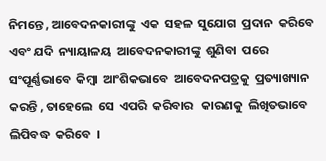ନିମନ୍ତେ , ଆବେଦନକାରୀଙ୍କୁ  ଏକ  ସହଳ  ସୁଯୋଗ  ପ୍ରଦାନ  କରିବେ  ଏବଂ ଯଦି  ନ୍ୟାୟାଳୟ  ଆବେଦନକାରୀଙ୍କୁ  ଶୁଣିବା  ପରେ  ସଂପୂର୍ଣ୍ଣଭାବେ  କିମ୍ବା  ଆଂଶିକଭାବେ  ଆବେଦନପତ୍ରକୁ  ପ୍ରତ୍ୟାଖ୍ୟାନ   କରନ୍ତି , ତାହେଲେ  ସେ  ଏପରି  କରିବାର   କାରଣକୁ  ଲିଖିତଭାବେ  ଲିପିବଦ୍ଧ  କରିବେ  ।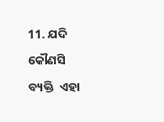11. ଯଦି  କୌଣସି  ବ୍ୟକ୍ତି  ଏହା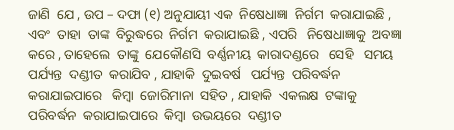ଜାଣି  ଯେ , ଉପ – ଦଫା (୧) ଅନୁଯାୟୀ ଏକ  ନିଷେଧାଜ୍ଞା  ନିର୍ଗମ  କରାଯାଇଛି , ଏବଂ  ତାହା  ତାଙ୍କ  ବିରୁଦ୍ଧରେ  ନିର୍ଗମ  କରାଯାଇଛି , ଏପରି   ନିଷେଧାଜ୍ଞାକୁ  ଅବଜ୍ଞା   କରେ , ତାହେଲେ  ତାଙ୍କୁ  ଯେକୌଣସି  ବର୍ଣ୍ଣନୀୟ  କାରାଦଣ୍ଡରେ   ସେହି   ସମୟ  ପର୍ଯ୍ୟନ୍ତ  ଦଣ୍ଡୀତ  କରାଯିବ , ଯାହାକି  ଦୁଇବର୍ଷ   ପର୍ଯ୍ୟନ୍ତ  ପରିବର୍ଦ୍ଧନ   କରାଯାଇପାରେ   କିମ୍ବା  ଜୋରିମାନା  ସହିତ , ଯାହାକି  ଏକଲକ୍ଷ  ଟଙ୍କାକୁ  ପରିବର୍ଦ୍ଧନ  କରାଯାଇପାରେ  କିମ୍ବା  ଉଭୟରେ  ଦଣ୍ଡୀତ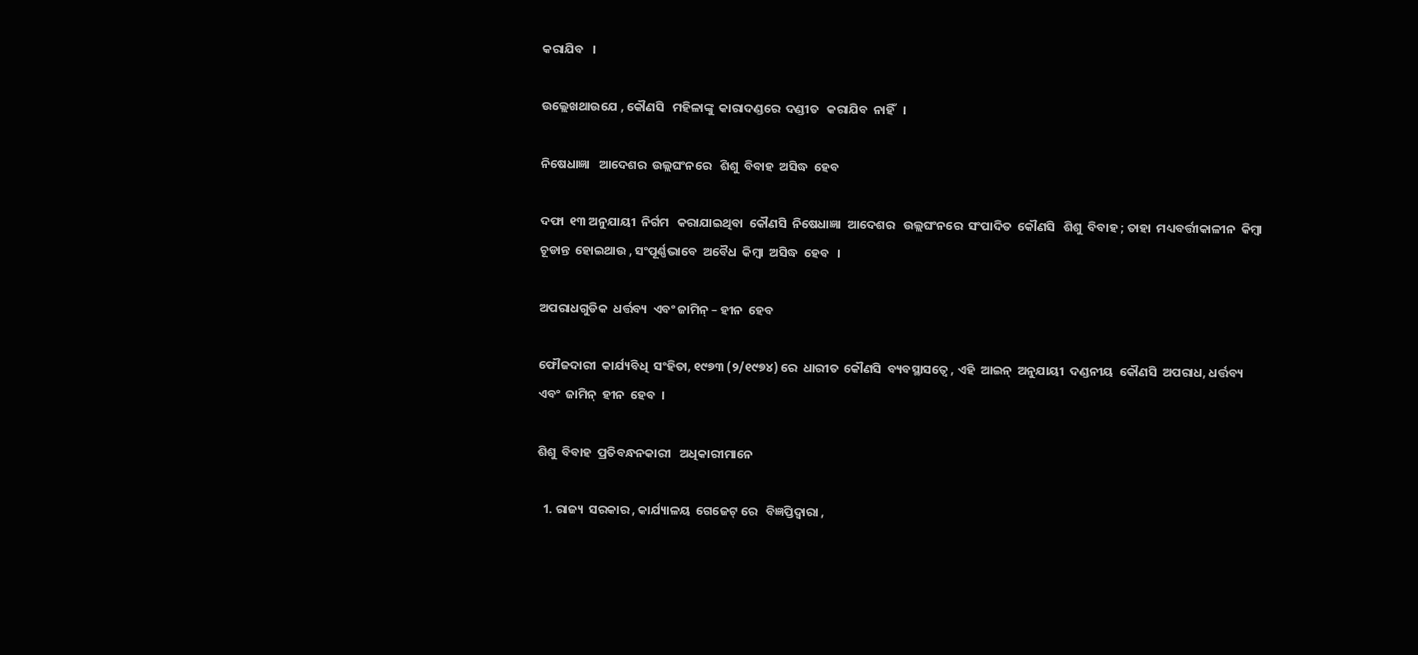କରାଯିବ   ।

ଉଲ୍ଲେଖଥାଉଯେ , କୌଣସି   ମହିଳାଙ୍କୁ  କାରାଦଣ୍ଡରେ  ଦଣ୍ଡୀତ   କରାଯିବ  ନାହିଁ   ।

ନିଷେଧାଜ୍ଞା   ଆଦେଶର  ଉଲ୍ଲଘଂନରେ   ଶିଶୁ  ବିବାହ  ଅସିଦ୍ଧ  ହେବ

ଦଫା  ୧୩ ଅନୁଯାୟୀ  ନିର୍ଗମ   କରାଯାଇଥିବା  କୌଣସି  ନିଷେଧାଜ୍ଞା  ଆଦେଶର   ଉଲ୍ଲଘଂନରେ  ସଂପାଦିତ  କୌଣସି   ଶିଶୁ  ବିବାହ ; ତାହା  ମଧ୍ୟବର୍ତ୍ତୀକାଳୀନ  କିମ୍ବା  ଚୂଡାନ୍ତ  ହୋଇଥାଉ , ସଂପୂର୍ଣ୍ଣଭାବେ  ଅବୈଧ  କିମ୍ବା  ଅସିଦ୍ଧ  ହେବ   ।

ଅପରାଧଗୁଡିକ  ଧର୍ତ୍ତବ୍ୟ  ଏବଂ ଜାମିନ୍ – ହୀନ  ହେବ

ଫୌଜଦାରୀ  କାର୍ଯ୍ୟବିଧି  ସଂହିତା, ୧୯୭୩ (୨/୧୯୭୪) ରେ  ଧାରୀତ  କୌଣସି  ବ୍ୟବସ୍ଥାସତ୍ଵେ , ଏହି  ଆଇନ୍  ଅନୁଯାୟୀ  ଦଣ୍ଡନୀୟ  କୌଣସି  ଅପରାଧ, ଧର୍ତ୍ତବ୍ୟ  ଏବଂ  ଜାମିନ୍  ହୀନ  ହେବ  ।

ଶିଶୁ  ବିବାହ  ପ୍ରତିବନ୍ଧନକାରୀ   ଅଧିକାରୀମାନେ

  1. ରାଜ୍ୟ  ସରକାର , କାର୍ଯ୍ୟାଳୟ  ଗେଜେଟ୍ ରେ   ବିଜ୍ଞପ୍ତିଦ୍ଵାରା ,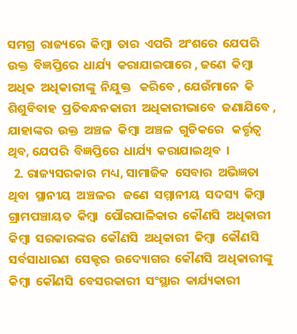ସମଗ୍ର  ରାଜ୍ୟରେ  କିମ୍ବା  ତାର  ଏପରି  ଅଂଶରେ  ଯେପରି  ଉକ୍ତ  ବିଜ୍ଞପ୍ତିରେ  ଧାର୍ଯ୍ୟ  କରାଯାଇପାରେ , ଜଣେ  କିମ୍ବା  ଅଧିକ  ଅଧିକାରୀଙ୍କୁ  ନିଯୁକ୍ତ   କରିବେ , ଯେଉଁମାନେ  କି  ଶିଶୁବିବାହ  ପ୍ରତିବନ୍ଧନକାରୀ  ଅଧିକାରୀଭାବେ  ଜଣାଯିବେ , ଯାହାଙ୍କର  ଉକ୍ତ  ଅଞ୍ଚଳ  କିମ୍ବା  ଅଞ୍ଚଳ  ଗୁଡିକରେ   କର୍ତ୍ତୃତ୍ଵ  ଥିବ, ଯେପରି  ବିଜ୍ଞପ୍ତିରେ  ଧାର୍ଯ୍ୟ  କରାଯାଇଥିବ  ।
  2. ରାଜ୍ୟସରକାର  ମଧ୍ୟ, ସାମାଜିକ  ସେବାର  ଅଭିଜ୍ଞତା  ଥିବା  ସ୍ଥାନୀୟ  ଅଞ୍ଚଳର   ଜଣେ  ସମ୍ମାନୀୟ  ସଦସ୍ୟ  କିମ୍ବା  ଗ୍ରାମପଞ୍ଚାୟତ  କିମ୍ବା  ପୌରପାଳିକାର  କୌଣସି  ଅଧିକାରୀ  କିମ୍ବା  ସରକାରଙ୍କର  କୌଣସି  ଅଧିକାରୀ  କିମ୍ବା  କୌଣସି  ସର୍ବସାଧାରଣ  ସେକ୍ଟର  ଉଦ୍ୟୋଗର  କୌଣସି  ଅଧିକାରୀଙ୍କୁ  କିମ୍ବା  କୌଣସି  ବେସରକାରୀ  ସଂସ୍ଥାର  କାର୍ଯ୍ୟକାରୀ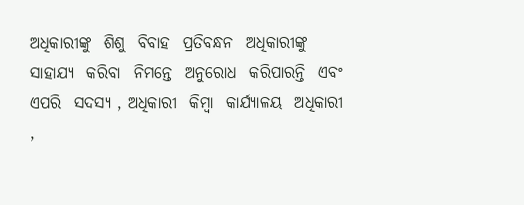ଅଧିକାରୀଙ୍କୁ  ଶିଶୁ  ବିବାହ  ପ୍ରତିବନ୍ଧନ  ଅଧିକାରୀଙ୍କୁ  ସାହାଯ୍ୟ  କରିବା  ନିମନ୍ତେ  ଅନୁରୋଧ  କରିପାରନ୍ତି  ଏବଂ  ଏପରି  ସଦସ୍ୟ , ଅଧିକାରୀ  କିମ୍ବା  କାର୍ଯ୍ୟାଳୟ  ଅଧିକାରୀ ,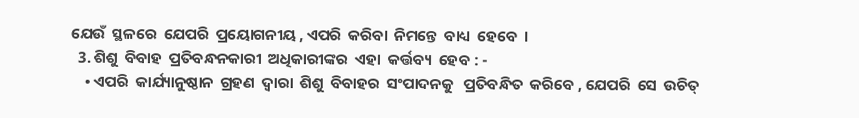ଯେଉଁ  ସ୍ଥଳରେ  ଯେପରି  ପ୍ରୟୋଗନୀୟ , ଏପରି  କରିବା  ନିମନ୍ତେ  ବାଧ୍ୟ  ହେବେ  ।
  3. ଶିଶୁ  ବିବାହ  ପ୍ରତିବନ୍ଧନକାରୀ  ଅଧିକାରୀଙ୍କର  ଏହା  କର୍ତ୍ତବ୍ୟ  ହେବ : -
    • ଏପରି  କାର୍ଯ୍ୟାନୁଷ୍ଠାନ  ଗ୍ରହଣ  ଦ୍ଵାରା  ଶିଶୁ  ବିବାହର  ସଂପାଦନକୁ   ପ୍ରତିବନ୍ଧିତ  କରିବେ , ଯେପରି  ସେ  ଉଚିତ୍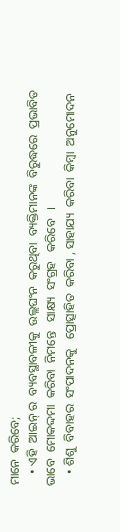ମାନେ  କରିବେ;
    • ଏହି  ଆଇନ୍ ର  ବ୍ୟବସ୍ଥାବଳୀକୁ  ଉଲ୍ଲଘଂନ  କରୁଥିବା  ବ୍ୟକ୍ତିମାନଙ୍କ  ବିରୁଦ୍ଧରେ  ପ୍ରଭାବିତ  ଭାବେ  ମୋକଦ୍ଦମା  କରିବା  ନିମନ୍ତେ   ସାକ୍ଷ୍ୟ  ସଂଗ୍ରହ   କରିବେ   ।
    • ଶିଶୁ  ବିବାହର  ସଂପାଦନକୁ   ପ୍ରୋତ୍ସାହିତ  କରିବା , ସାହାଯ୍ୟ  କରିବା  କିମ୍ବା  ଅନୁମୋଦନ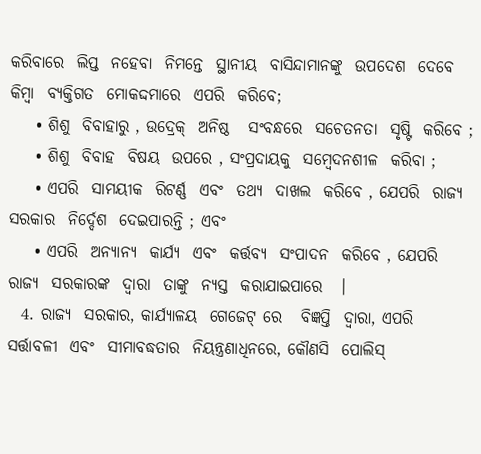କରିବାରେ  ଲିପ୍ତ  ନହେବା  ନିମନ୍ତେ  ସ୍ଥାନୀୟ  ବାସିନ୍ଦାମାନଙ୍କୁ  ଉପଦେଶ  ଦେବେ  କିମ୍ବା  ବ୍ୟକ୍ତିଗତ  ମୋକଦ୍ଦମାରେ  ଏପରି  କରିବେ;
    • ଶିଶୁ  ବିବାହାରୁ , ଉଦ୍ରେକ୍  ଅନିଷ୍ଠ   ସଂବନ୍ଧରେ  ସଚେତନତା  ସୃଷ୍ଟି  କରିବେ ;
    • ଶିଶୁ  ବିବାହ  ବିଷୟ  ଉପରେ , ସଂପ୍ରଦାୟକୁ  ସମ୍ବେଦନଶୀଳ  କରିବା ;
    • ଏପରି  ସାମୟୀକ  ରିଟର୍ଣ୍ଣ  ଏବଂ  ତଥ୍ୟ  ଦାଖଲ  କରିବେ , ଯେପରି  ରାଜ୍ୟ  ସରକାର  ନିର୍ଦ୍ଦେଶ  ଦେଇପାରନ୍ତି ; ଏବଂ
    • ଏପରି  ଅନ୍ୟାନ୍ୟ  କାର୍ଯ୍ୟ  ଏବଂ  କର୍ତ୍ତବ୍ୟ  ସଂପାଦନ  କରିବେ , ଯେପରି  ରାଜ୍ୟ  ସରକାରଙ୍କ  ଦ୍ଵାରା  ତାଙ୍କୁ  ନ୍ୟସ୍ତ  କରାଯାଇପାରେ   ।
  4. ରାଜ୍ୟ  ସରକାର, କାର୍ଯ୍ୟାଳୟ  ଗେଜେଟ୍ ରେ   ବିଜ୍ଞପ୍ତି  ଦ୍ଵାରା, ଏପରି  ସର୍ତ୍ତାବଳୀ  ଏବଂ  ସୀମାବଦ୍ଧତାର  ନିୟନ୍ତ୍ରଣାଧିନରେ, କୌଣସି  ପୋଲିସ୍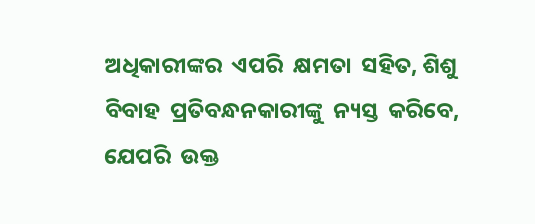ଅଧିକାରୀଙ୍କର  ଏପରି  କ୍ଷମତା  ସହିତ, ଶିଶୁ  ବିବାହ  ପ୍ରତିବନ୍ଧନକାରୀଙ୍କୁ  ନ୍ୟସ୍ତ  କରିବେ, ଯେପରି  ଉକ୍ତ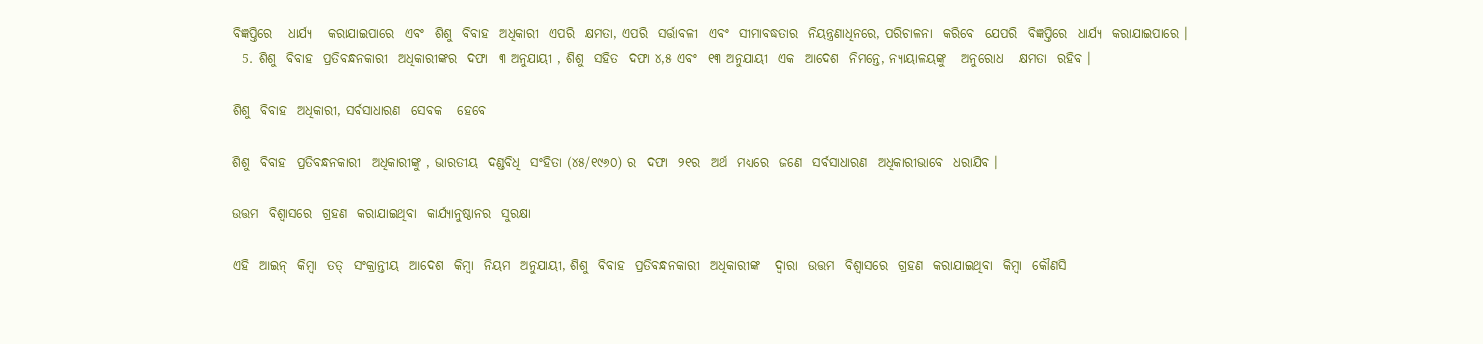ବିଜ୍ଞପ୍ତିରେ   ଧାର୍ଯ୍ୟ   କରାଯାଇପାରେ  ଏବଂ  ଶିଶୁ  ବିବାହ  ଅଧିକାରୀ  ଏପରି  କ୍ଷମତା, ଏପରି  ସର୍ତ୍ତାବଳୀ  ଏବଂ  ସୀମାବଦ୍ଧତାର  ନିୟନ୍ତ୍ରଣାଧିନରେ, ପରିଚାଳନା  କରିବେ  ଯେପରି  ବିଜ୍ଞପ୍ତିରେ  ଧାର୍ଯ୍ୟ  କରାଯାଇପାରେ ।
  5. ଶିଶୁ  ବିବାହ  ପ୍ରତିବନ୍ଧନକାରୀ  ଅଧିକାରୀଙ୍କର  ଦଫା  ୩ ଅନୁଯାୟୀ , ଶିଶୁ  ସହିତ  ଦଫା ୪,୫ ଏବଂ  ୧୩ ଅନୁଯାୟୀ  ଏକ  ଆଦେଶ  ନିମନ୍ତେ, ନ୍ୟାୟାଳୟଙ୍କୁ   ଅନୁରୋଧ   କ୍ଷମତା  ରହିବ ।

ଶିଶୁ  ବିବାହ  ଅଧିକାରୀ, ସର୍ବସାଧାରଣ  ସେବକ   ହେବେ

ଶିଶୁ  ବିବାହ  ପ୍ରତିବନ୍ଧନକାରୀ  ଅଧିକାରୀଙ୍କୁ , ଭାରତୀୟ  ଦଣ୍ଡବିଧି  ସଂହିତା (୪୫/୧୯୬୦) ର  ଦଫା  ୨୧ର  ଅର୍ଥ  ମଧ୍ୟରେ  ଜଣେ  ସର୍ବସାଧାରଣ  ଅଧିକାରୀଭାବେ  ଧରାଯିବ ।

ଉତ୍ତମ  ବିଶ୍ଵାସରେ  ଗ୍ରହଣ  କରାଯାଇଥିବା  କାର୍ଯ୍ୟାନୁଷ୍ଠାନର  ସୁରକ୍ଷା

ଏହି  ଆଇନ୍  କିମ୍ବା  ତତ୍  ସଂକ୍ରାନ୍ତୀୟ  ଆଦେଶ  କିମ୍ବା  ନିୟମ  ଅନୁଯାୟୀ, ଶିଶୁ  ବିବାହ  ପ୍ରତିବନ୍ଧନକାରୀ  ଅଧିକାରୀଙ୍କ   ଦ୍ଵାରା  ଉତ୍ତମ  ବିଶ୍ଵାସରେ  ଗ୍ରହଣ  କରାଯାଇଥିବା  କିମ୍ବା  କୌଣସି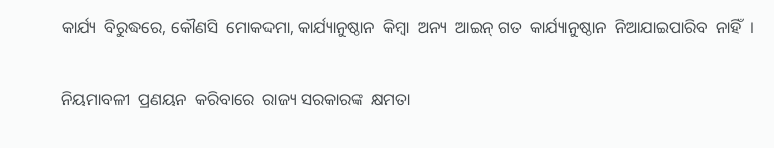କାର୍ଯ୍ୟ  ବିରୁଦ୍ଧରେ, କୌଣସି  ମୋକଦ୍ଦମା, କାର୍ଯ୍ୟାନୁଷ୍ଠାନ  କିମ୍ବା  ଅନ୍ୟ  ଆଇନ୍ ଗତ  କାର୍ଯ୍ୟାନୁଷ୍ଠାନ  ନିଆଯାଇପାରିବ  ନାହିଁ  ।

ନିୟମାବଳୀ  ପ୍ରଣୟନ  କରିବାରେ  ରାଜ୍ୟ ସରକାରଙ୍କ  କ୍ଷମତା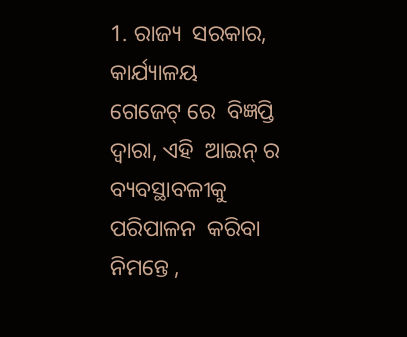1. ରାଜ୍ୟ  ସରକାର, କାର୍ଯ୍ୟାଳୟ   ଗେଜେଟ୍ ରେ  ବିଜ୍ଞପ୍ତି  ଦ୍ଵାରା, ଏହି  ଆଇନ୍ ର  ବ୍ୟବସ୍ଥାବଳୀକୁ  ପରିପାଳନ  କରିବା  ନିମନ୍ତେ ,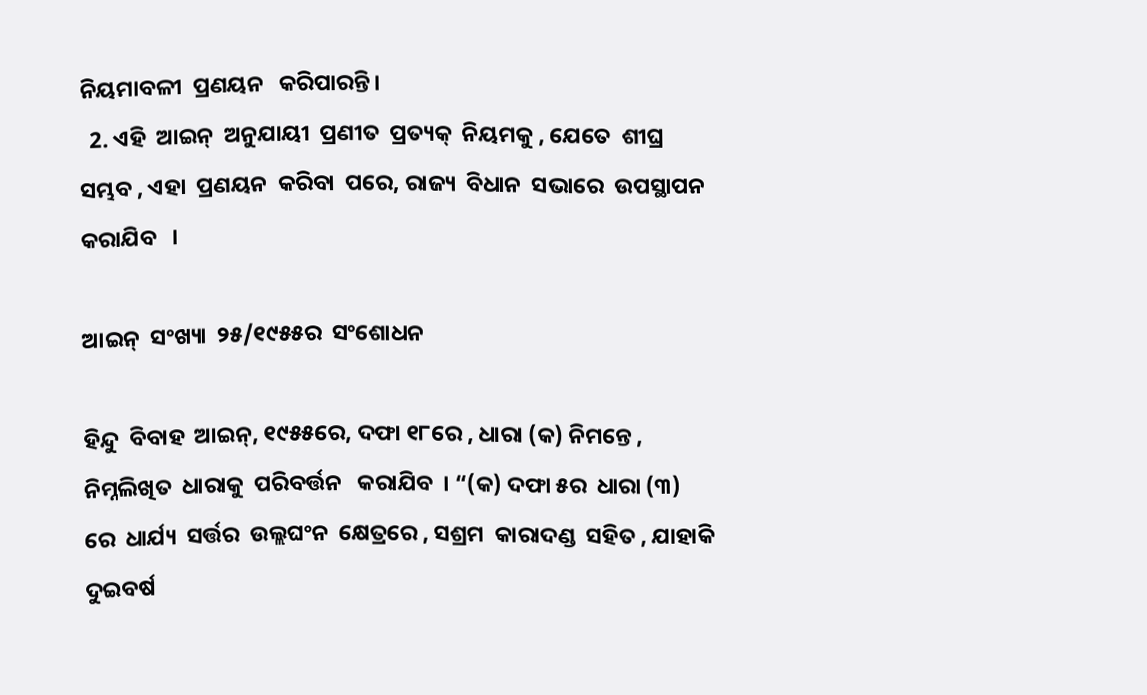ନିୟମାବଳୀ  ପ୍ରଣୟନ   କରିପାରନ୍ତି।
  2. ଏହି  ଆଇନ୍  ଅନୁଯାୟୀ  ପ୍ରଣୀତ  ପ୍ରତ୍ୟକ୍  ନିୟମକୁ , ଯେତେ  ଶୀଘ୍ର  ସମ୍ଭବ , ଏହା  ପ୍ରଣୟନ  କରିବା  ପରେ, ରାଜ୍ୟ  ବିଧାନ  ସଭାରେ  ଉପସ୍ଥାପନ  କରାଯିବ   ।

ଆଇନ୍  ସଂଖ୍ୟା  ୨୫/୧୯୫୫ର  ସଂଶୋଧନ

ହିନ୍ଦୁ  ବିବାହ  ଆଇନ୍, ୧୯୫୫ରେ, ଦଫା ୧୮ରେ , ଧାରା (କ) ନିମନ୍ତେ , ନିମ୍ନଲିଖିତ  ଧାରାକୁ  ପରିବର୍ତ୍ତନ   କରାଯିବ  । “(କ) ଦଫା ୫ର  ଧାରା (୩) ରେ  ଧାର୍ଯ୍ୟ  ସର୍ତ୍ତର  ଉଲ୍ଲଘଂନ  କ୍ଷେତ୍ରରେ , ସଶ୍ରମ  କାରାଦଣ୍ଡ  ସହିତ , ଯାହାକି  ଦୁଇବର୍ଷ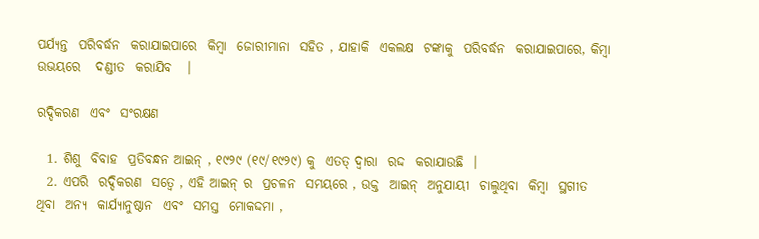ପର୍ଯ୍ୟନ୍ତ  ପରିବର୍ଦ୍ଧନ  କରାଯାଇପାରେ  କିମ୍ବା  ଜୋରୀମାନା  ସହିତ , ଯାହାକି  ଏକଲକ୍ଷ  ଟଙ୍କାକୁ  ପରିବର୍ଦ୍ଧନ  କରାଯାଇପାରେ, କିମ୍ବା  ଉଭୟରେ   ଦଣ୍ଡୀତ  କରାଯିବ   ।

ରଦ୍ଦିକରଣ  ଏବଂ  ସଂରକ୍ଷଣ

  1. ଶିଶୁ  ବିବାହ  ପ୍ରତିବନ୍ଧନ ଆଇନ୍ , ୧୯୨୯ (୧୯/୧୯୨୯) କୁ  ଏତତ୍ ଦ୍ଵାରା  ରଦ୍ଦ  କରାଯାଉଛି  ।
  2. ଏପରି  ରଦ୍ଦିକରଣ  ସତ୍ଵେ , ଏହି ଆଇନ୍ ର  ପ୍ରଚଳନ  ସମୟରେ , ଉକ୍ତ  ଆଇନ୍  ଅନୁଯାୟୀ  ଚାଲୁଥିବା  କିମ୍ବା  ସ୍ଥଗୀତ   ଥିବା  ଅନ୍ୟ  କାର୍ଯ୍ୟାନୁଷ୍ଠାନ  ଏବଂ  ସମସ୍ତ  ମୋକଦ୍ଦମା ,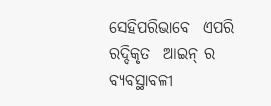ସେହିପରିଭାବେ  ଏପରି  ରଦ୍ଦିକୃତ  ଆଇନ୍ ର  ବ୍ୟବସ୍ଥାବଳୀ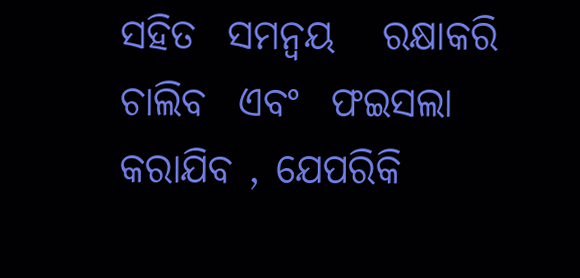ସହିତ  ସମନ୍ଵୟ   ରକ୍ଷାକରି  ଚାଲିବ  ଏବଂ  ଫଇସଲା  କରାଯିବ , ଯେପରିକି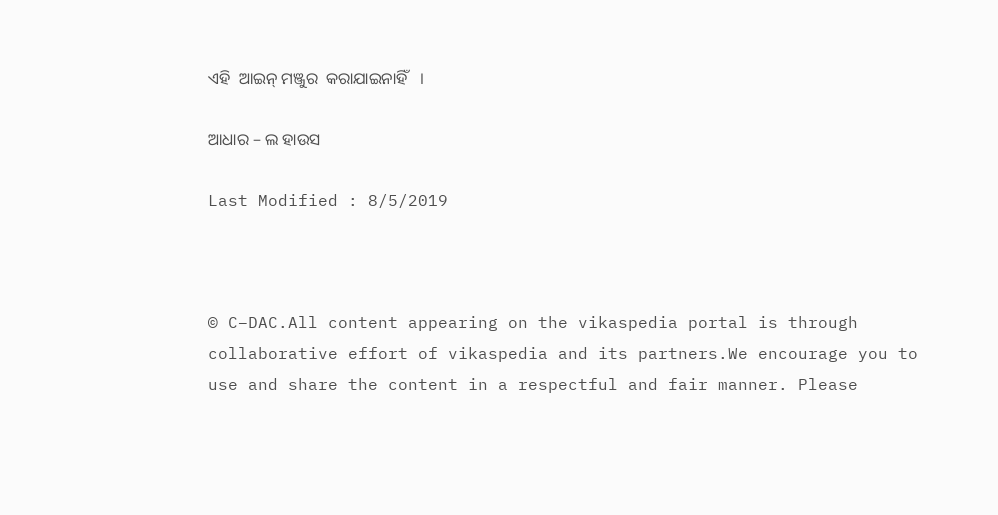ଏହି  ଆଇନ୍ ମଞ୍ଜୁର  କରାଯାଇନାହିଁ   ।

ଆଧାର – ଲ ହାଉସ

Last Modified : 8/5/2019



© C–DAC.All content appearing on the vikaspedia portal is through collaborative effort of vikaspedia and its partners.We encourage you to use and share the content in a respectful and fair manner. Please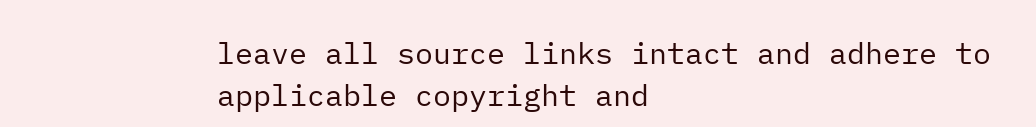leave all source links intact and adhere to applicable copyright and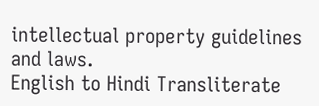intellectual property guidelines and laws.
English to Hindi Transliterate